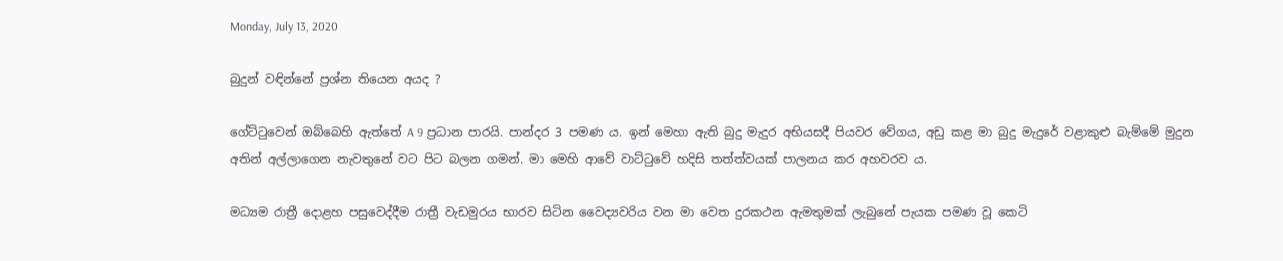Monday, July 13, 2020

බුදුන් වඳින්නේ ප්‍රශ්න තියෙන අයද ?

ගේට්ටුවෙන් ඔබ්බෙහි ඇත්තේ A 9 ප්‍රධාන පාරයි. පාන්දර 3 පමණ ය. ඉන් මෙහා ඇති බුදු මැදුර අභියසදී පියවර වේගය, අඩු කළ මා බුදු මැදුරේ වළාකුළු බැම්මේ මුදුන අතින් අල්ලාගෙන නැවතුනේ වට පිට බලන ගමන්. මා මෙහි ආවේ වාට්ටුවේ හදිසි තත්ත්වයක් පාලනය කර අහවරව ය.

මධ්‍යම රාත්‍රී දොළහ පසුවෙද්දීම රාත්‍රී වැඩමුරය භාරව සිටින වෛද්‍යවරිය වන මා වෙත දුරකථන ඇමතුමක් ලැබුනේ පැයක පමණ වූ කෙටි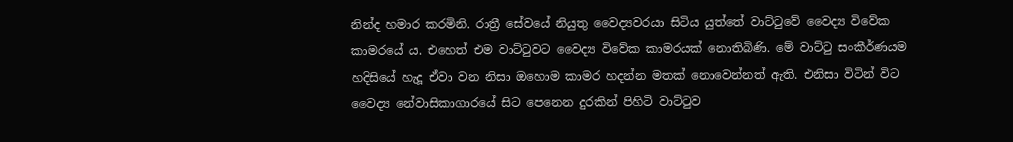නින්ද හමාර කරමිනි. රාත්‍රී සේවයේ නියුතු වෛද්‍යවරයා සිටිය යුත්තේ වාට්ටුවේ වෛද්‍ය විවේක කාමරයේ ය. එහෙත් එම වාට්ටුවට වෛද්‍ය විවේක කාමරයක් නොතිබිණි. මේ වාට්ටු සංකීර්ණයම හදිසියේ හැදූ ඒවා වන නිසා ඔහොම කාමර හදන්න මතක් නොවෙන්නත් ඇති. එනිසා විටින් විට වෛද්‍ය නේවාසිකාගාරයේ සිට පෙනෙන දුරකින් පිහිටි වාට්ටුව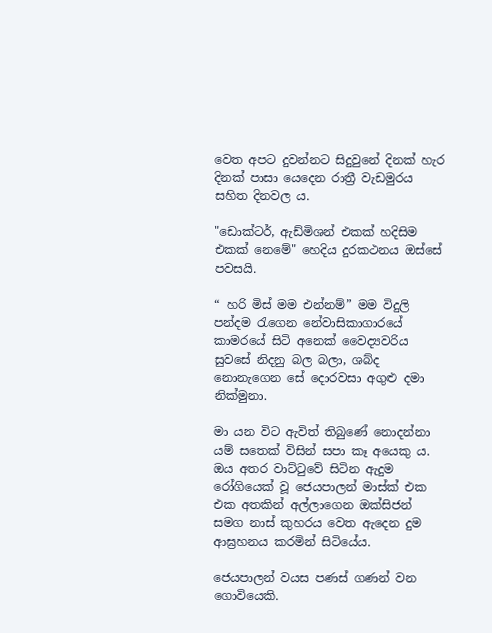වෙත අපට දුවන්නට සිදුවුනේ දිනක් හැර දිනක් පාසා යෙදෙන රාත්‍රී වැඩමුරය සහිත දිනවල ය.

"ඩොක්ටර්, ඇඩ්මිශන් එකක් හදිසිම එකක් නෙමේ" හෙදිය දුරකථනය ඔස්සේ පවසයි.

“ හරි මිස් මම එන්නම්” මම විදුලි පන්දම රැගෙන නේවාසිකාගාරයේ කාමරයේ සිටි අනෙක් වෛද්‍යවරිය සුවසේ නිදනු බල බලා, ශබ්ද නොනැගෙන සේ දොරවසා අගුළු දමා නික්මුනා.

මා යන විට ඇවිත් තිබුණේ නොදන්නා යම් සතෙක් විසින් සපා කෑ අයෙකු ය. ඔය අතර වාට්ටුවේ සිටින ඇදුම රෝගියෙක් වූ ජෙයපාලන් මාස්ක් එක එක අතකින් අල්ලාගෙන ඔක්සිජන් සමග නාස් කුහරය වෙත ඇදෙන දුම ආඝ්‍රහනය කරමින් සිටියේය.

ජෙයපාලන් වයස පණස් ගණන් වන ගොවියෙකි.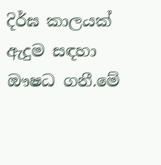දිර්ඝ කාලයක් ඇදුම සඳහා ඖෂධ ගනී.මේ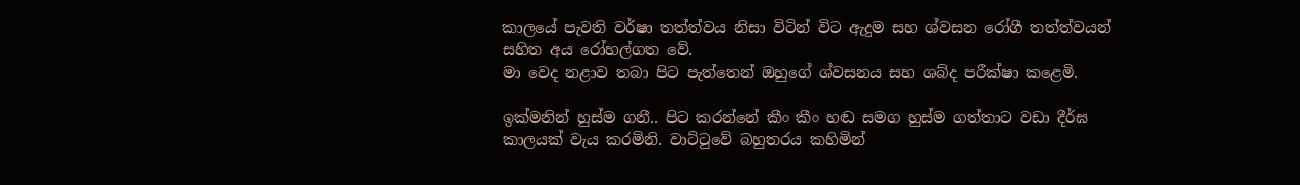කාලයේ පැවති වර්ෂා තත්ත්වය නිසා විටින් විට ඇදුම සහ ශ්වසන රෝගී තත්ත්වයන් සහිත අය රෝහල්ගත වේ.
මා වෙද නළාව තබා පිට පැත්තෙන් ඔහුගේ ශ්වසනය සහ ශබ්ද පරීක්ෂා කළෙමි.

ඉක්මනින් හුස්ම ගනී.. පිට කරන්නේ කීං කීං හඬ සමග හුස්ම ගත්තාට වඩා දීර්ඝ කාලයක් වැය කරමිනි. වාට්ටුවේ බහුතරය කහිමින්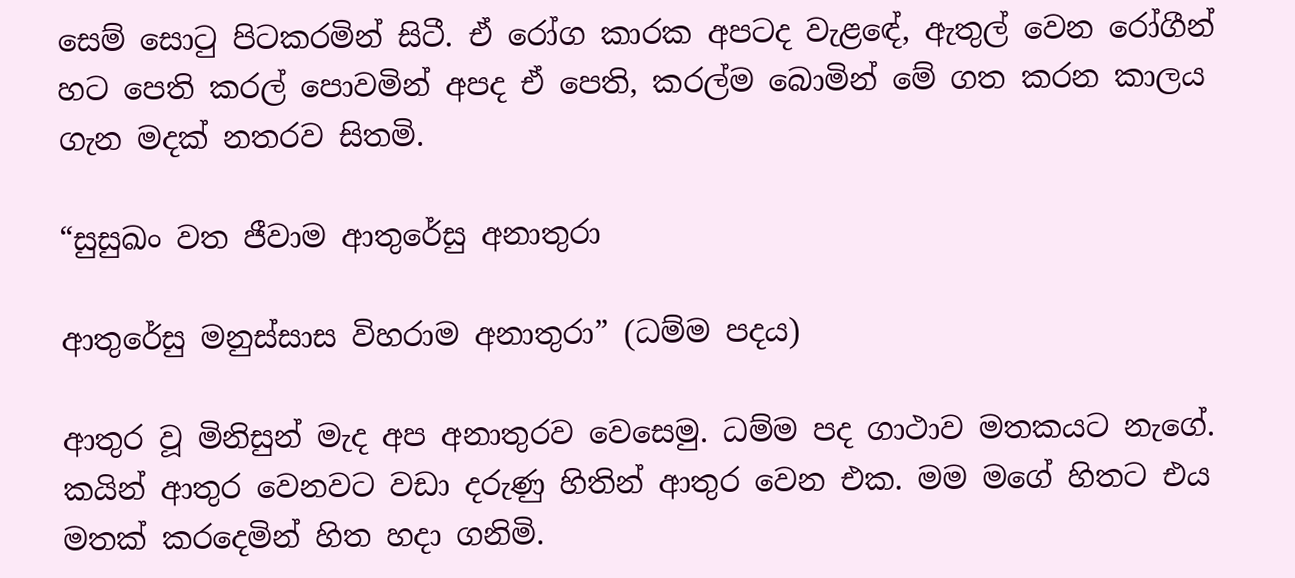සෙම් සොටු පිටකරමින් සිටී. ඒ රෝග කාරක අපටද වැළඳේ, ඇතුල් වෙන රෝගීන් හට පෙති කරල් පොවමින් අපද ඒ පෙති, කරල්ම බොමින් මේ ගත කරන කාලය ගැන මදක් නතරව සිතමි.

“සුසුඛං වත ජීවාම ආතුරේසු අනාතුරා

ආතුරේසු මනුස්සාස විහරාම අනාතුරා” (ධම්ම පදය)

ආතුර වූ මිනිසුන් මැද අප අනාතුරව වෙසෙමු. ධම්ම පද ගාථාව මතකයට නැගේ. කයින් ආතුර වෙනවට වඩා දරුණු හිතින් ආතුර වෙන එක. මම මගේ හිතට එය මතක් කරදෙමින් හිත හදා ගනිමි.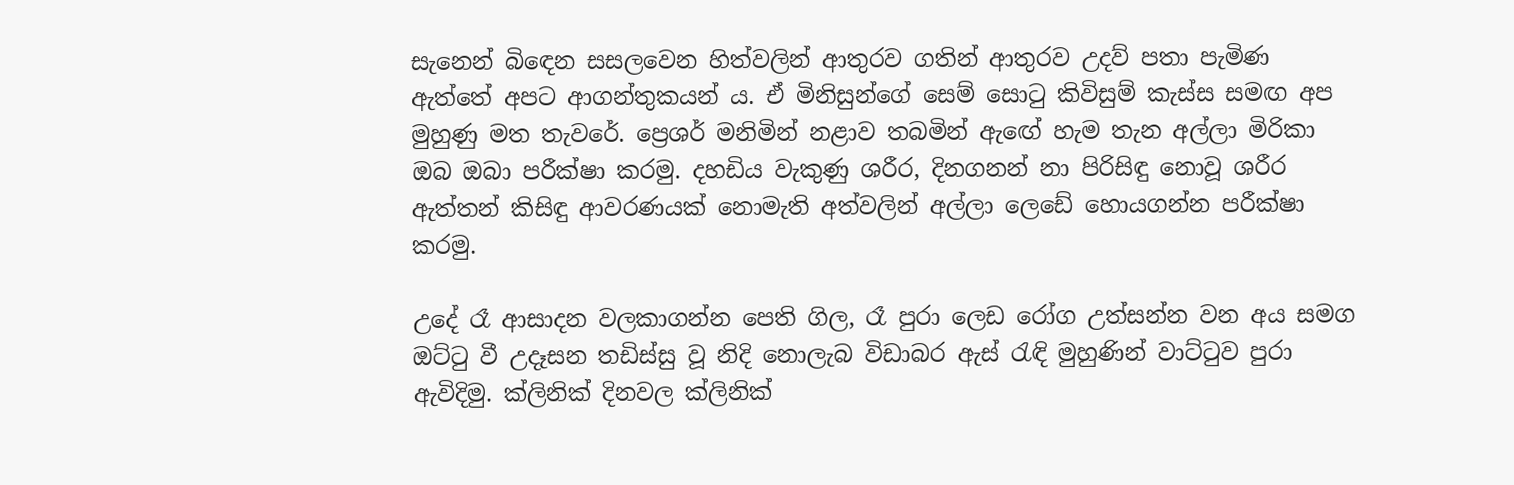සැනෙන් බිඳෙන සසලවෙන හිත්වලින් ආතුරව ගතින් ආතුරව උදව් පතා පැමිණ ඇත්තේ අපට ආගන්තුකයන් ය. ඒ මිනිසුන්ගේ සෙම් සොටු කිවිසුම් කැස්ස සමඟ අප මුහුණු මත තැවරේ. ප්‍රෙශර් මනිමින් නළාව තබමින් ඇඟේ හැම තැන අල්ලා මිරිකා ඔබ ඔබා පරීක්ෂා කරමු. දහඩිය වැකුණු ශරීර, දිනගනන් නා පිරිසිඳු නොවූ ශරීර ඇත්තන් කිසිඳු ආවරණයක් නොමැති අත්වලින් අල්ලා ලෙඩේ හොයගන්න පරීක්ෂා කරමු.

උදේ රෑ ආසාදන වලකාගන්න පෙති ගිල, රෑ පුරා ලෙඩ රෝග උත්සන්න වන අය සමග ඔට්ටු වී උදෑසන තඩිස්සු වූ නිදි නොලැබ විඩාබර ඇස් රැඳි මුහුණින් වාට්ටුව පුරා ඇවිදිමු. ක්ලිනික් දිනවල ක්ලිනික්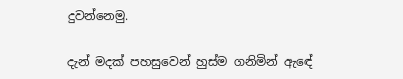දුවන්නෙමු.

දැන් මදක් පහසුවෙන් හුස්ම ගනිමින් ඇඳේ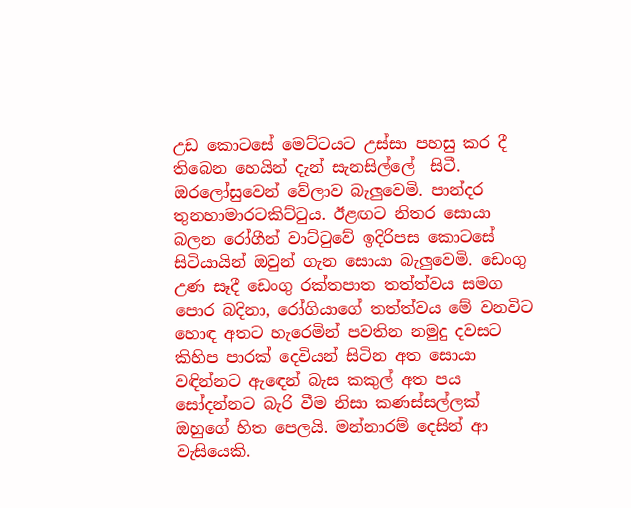උඩ කොටසේ මෙට්ටයට උස්සා පහසු කර දී තිබෙන හෙයින් දැන් සැනසිල්ලේ  සිටී. ඔරලෝසුවෙන් වේලාව බැලුවෙමි. පාන්දර තුනහාමාරටකිට්ටුය. ඊළඟට නිතර සොයා බලන රෝගීන් වාට්ටුවේ ඉදිරිපස කොටසේ සිටියායින් ඔවුන් ගැන සොයා බැලුවෙමි. ඩෙංගු උණ සෑදී ඩෙංගු රක්තපාත තත්ත්වය සමග පොර බදිනා, රෝගියාගේ තත්ත්වය මේ වනවිට හොඳ අතට හැරෙමින් පවතින නමුදු දවසට කිහිප පාරක් දෙවියන් සිටින අත සොයා වඳින්නට ඇඳෙන් බැස කකුල් අත පය සෝදන්නට බැරි වීම නිසා කණස්සල්ලක් ඔහුගේ හිත පෙලයි. මන්නාරම් දෙසින් ආ වැසියෙකි.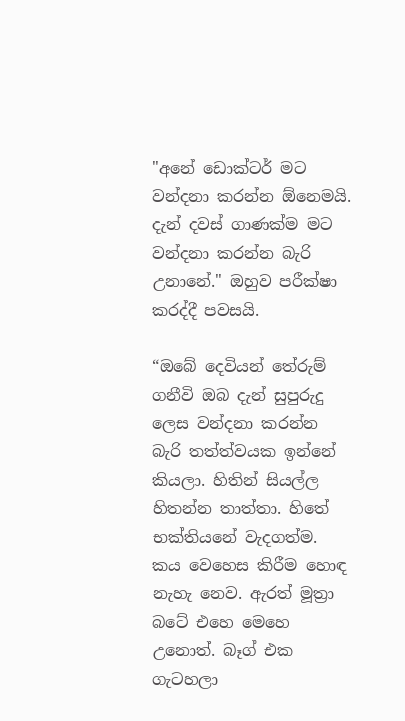"අනේ ඩොක්ටර් මට වන්දනා කරන්න ඕනෙමයි. දැන් දවස් ගාණක්ම මට වන්දනා කරන්න බැරි උනානේ." ඔහුව පරීක්ෂා කරද්දී පවසයි.

“ඔබේ දෙවියන් තේරුම් ගනීවි ඔබ දැන් සුපුරුදු ලෙස වන්දනා කරන්න බැරි තත්ත්වයක ඉන්නේ කියලා. හිතින් සියල්ල හිතන්න තාත්තා. හිතේ භක්තියනේ වැදගත්ම. කය වෙහෙස කිරීම හොඳ නැහැ නෙව. ඇරත් මූත්‍රා බටේ එහෙ මෙහෙ උනොත්. බෑග් එක ගැටහලා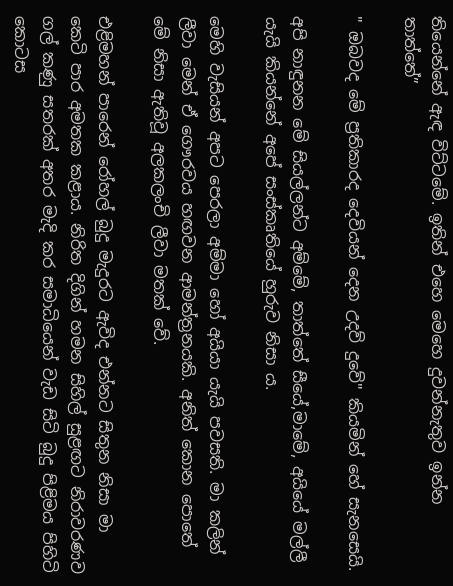තියෙන්නේ ඇඳ විට්ටමේ. ඉතින් එහෙ මෙහෙ දුවන්නැතුව ඉන්න තාත්තේ”

" ඔබවද මේ ප්‍රතිකාරද දෙවියන් දෙන උදව් දුවේ" කියමින් හේ සැනසෙයි.

අපි නාඳුනන මේ සියල්ලන්ට අම්මේ, තාත්තේ සීයේ,මාමේ, අයියේ මල්ලී යැයි කියන්නේ අපේ සංස්කෘතියේ හුරුව නිසා ය.

මෙහි වැසියන් අපට පෙරලා අම්මා හෝ අයියා යැයි පවසති. මා කලින් ලීවා මෙන් ඒ ගෞරවය හඟවන ආමන්ත්‍රනයකි. අනිත් කොන පොතේ මේ නිසා ඇතිවූ අලකලංචි ලීවා මතක් වේ.

එළිමහන් පාරෙන් රෝහල් බුදු මැදුරට ඇවිද එන්නට සිතුන නිසා මා කෙටි පාර අමතක කළාය. නිරිත දිගින් හමන සිහිල් සුළඟට නිරාවරණව ගල් කණු සතරක් අතර මැදි කර සමාධියෙන් වැඩ සිටි බුදු පිළිමය පිහිටි කොටස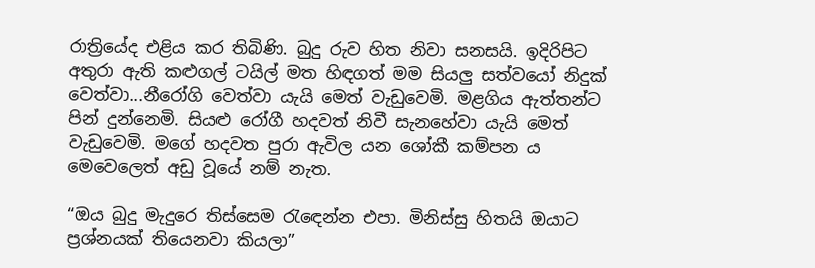රාත්‍රියේද එළිය කර තිබිණි. බුදු රුව හිත නිවා සනසයි. ඉදිරිපිට අතුරා ඇති කළුගල් ටයිල් මත හිඳගත් මම සියලු සත්වයෝ නිදුක් වෙත්වා...නීරෝගි වෙත්වා යැයි මෙත් වැඩුවෙමි. මළගිය ඇත්තන්ට පින් දුන්නෙමි. සියළු රෝගී හදවත් නිවී සැනහේවා යැයි මෙත් වැඩුවෙමි. මගේ හදවත පුරා ඇවිල යන ශෝකී කම්පන ය මෙවෙලෙත් අඩු වූයේ නම් නැත.

“ඔය බුදු මැදුරෙ තිස්සෙම රැඳෙන්න එපා. මිනිස්සු හිතයි ඔයාට ප්‍රශ්නයක් තියෙනවා කියලා”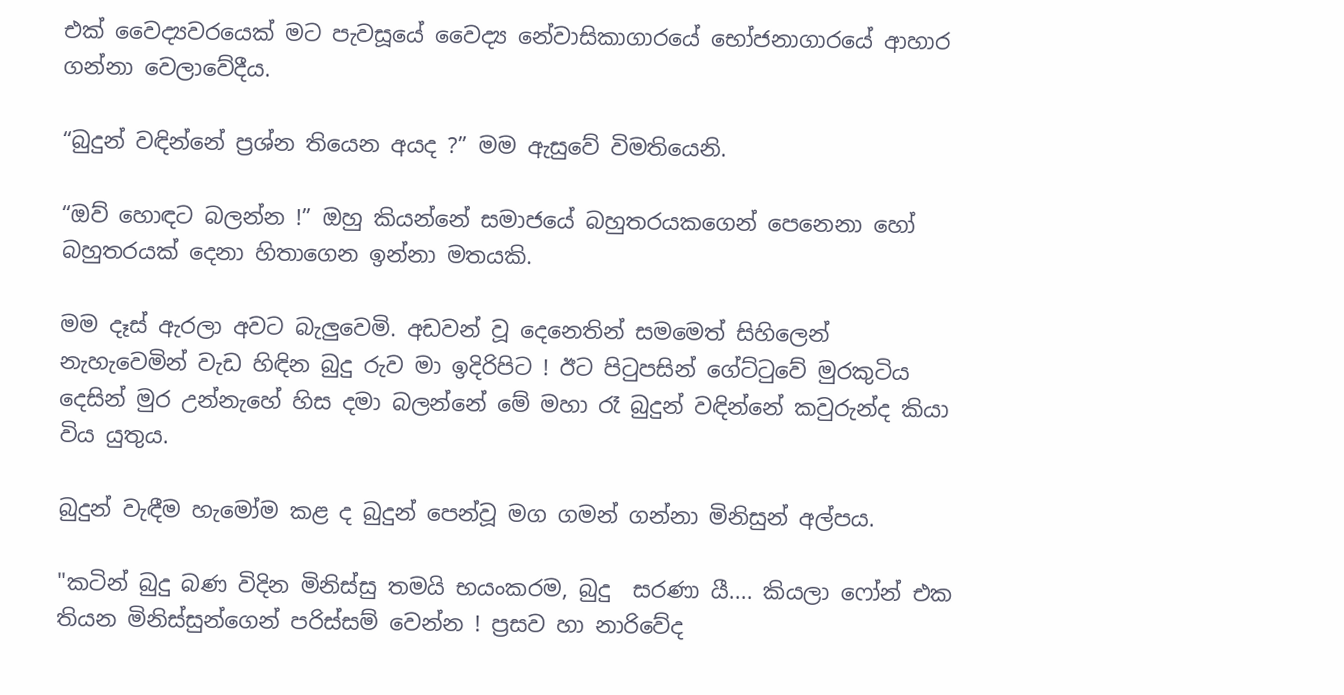එක් වෛද්‍යවරයෙක් මට පැවසූයේ වෛද්‍ය නේවාසිකාගාරයේ භෝජනාගාරයේ ආහාර ගන්නා වෙලාවේදීය.

“බුදුන් වඳින්නේ ප්‍රශ්න තියෙන අයද ?” මම ඇසුවේ විමතියෙනි.

“ඔව් හොඳට බලන්න !” ඔහු කියන්නේ සමාජයේ බහුතරයකගෙන් පෙනෙනා හෝ බහුතරයක් දෙනා හිතාගෙන ඉන්නා මතයකි.

මම දෑස් ඇරලා අවට බැලුවෙමි. අඩවන් වූ දෙනෙතින් සමමෙත් සිහිලෙන් නැහැවෙමින් වැඩ හිඳින බුදු රුව මා ඉදිරිපිට ! ඊට පිටුපසින් ගේට්ටුවේ මුරකුටිය දෙසින් මුර උන්නැහේ හිස දමා බලන්නේ මේ මහා රෑ බුදුන් වඳින්නේ කවුරුන්ද කියා විය යුතුය.

බුදුන් වැඳීම හැමෝම කළ ද බුදුන් පෙන්වූ මග ගමන් ගන්නා මිනිසුන් අල්පය.

"කටින් බුදු බණ විදින මිනිස්සු තමයි භයංකරම, බුදු  සරණා යී.... කියලා ෆෝන් එක තියන මිනිස්සුන්ගෙන් පරිස්සම් වෙන්න ! ප්‍රසව හා නාරිවේද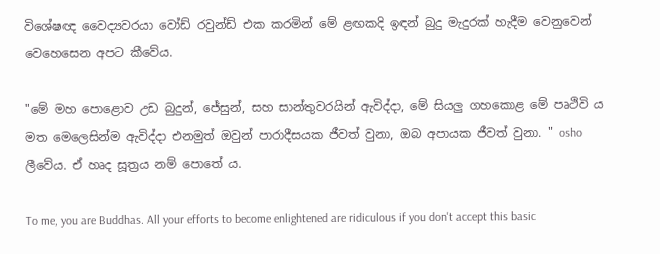විශේෂඥ වෛද්‍යවරයා වෝඩ් රවුන්ඩ් එක කරමින් මේ ළඟකදි ඉඳන් බුදු මැදුරක් හැදීම වෙනුවෙන් වෙහෙසෙන අපට කීවේය.

"මේ මහ පොළොව උඩ බුදුන්, ජේසුන්, සහ සාන්තුවරයින් ඇවිද්දා, මේ සියලු ගහකොළ මේ පෘථිවි ය මත මෙලෙසින්ම ඇවිද්දා එනමුත් ඔවුන් පාරාදීසයක ජීවත් වුනා, ඔබ අපායක ජීවත් වුනා. " osho ලීවේය. ඒ හෘද සූත්‍රය නම් පොතේ ය.

To me, you are Buddhas. All your efforts to become enlightened are ridiculous if you don't accept this basic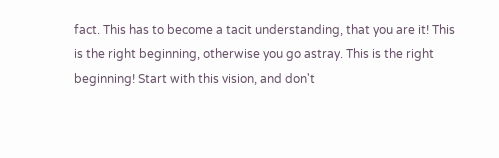fact. This has to become a tacit understanding, that you are it! This is the right beginning, otherwise you go astray. This is the right beginning! Start with this vision, and don't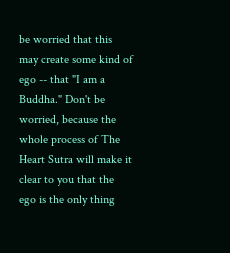be worried that this may create some kind of ego -- that "I am a Buddha." Don't be worried, because the whole process of The Heart Sutra will make it clear to you that the ego is the only thing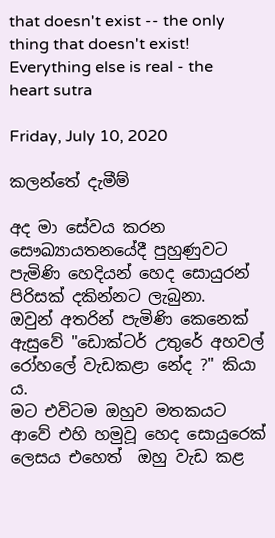that doesn't exist -- the only thing that doesn't exist! Everything else is real - the heart sutra

Friday, July 10, 2020

කලන්තේ දැමීම්

අද මා සේවය කරන සෞඛ්‍යායතනයේදී පුහුණුවට පැමිණි හෙදියන් හෙද සොයුරන් පිරිසක් දකින්නට ලැබුනා.
ඔවුන් අතරින් පැමිණි කෙනෙක් ඇසුවේ "ඩොක්ටර් උතුරේ අහවල් රෝහලේ වැඩකළා නේද ?" කියා ය.
මට එවිටම ඔහුව මතකයට ආවේ එහි හමුවූ හෙද සොයුරෙක් ලෙසය එහෙත්  ඔහු වැඩ කළ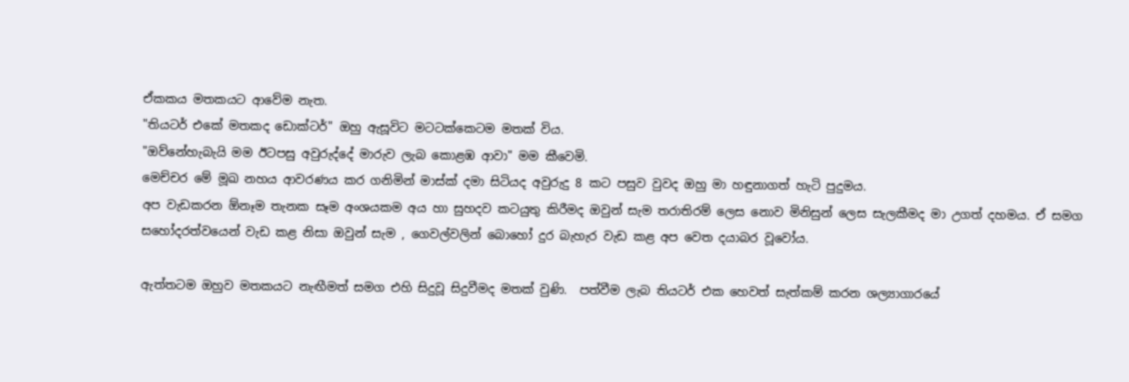ඒකකය මතකයට ආවේම නැත.
"තියටර් එකේ මතකද ඩොක්ටර්" ඔහු ඇසූවිට මටටක්කෙටම මතක් විය.
"ඔව්නේහැබැයි මම ඊටපසු අවුරුද්දේ මාරුව ලැබ කොළඹ ආවා" මම කීවෙමි.
මෙච්චර මේ මූඛ නහය ආවරණය කර ගනිමින් මාස්ක් දමා සිටියද අවුරුදු 8 කට පසුව වුවද ඔහු මා හඳුනාගත් හැටි පුදුමය.
අප වැඩකරන ඕනෑම තැනක සෑම අංශයකම අය හා සුහදව කටයුතු කිරීමද ඔවුන් සැම තරාතිරම් ලෙස නොව මිනිසුන් ලෙස සැලකීමද මා උගත් දහමය. ඒ සමග සහෝදරත්වයෙන් වැඩ කළ නිසා ඔවුන් සැම , ගෙවල්වලින් බොහෝ දුර බැහැර වැඩ කළ අප වෙත දයාබර වූවෝය.

ඇත්තටම ඔහුව මතකයට නැඟීමත් සමග එහි සිදුවූ සිදුවීමද මතක් වුණි.  පත්වීම ලැබ තියටර් එක හෙවත් සැත්කම් කරන ශල්‍යාගාරයේ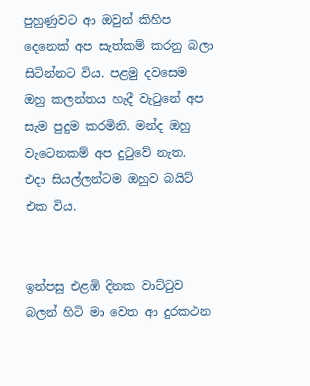පුහුණුවට ආ ඔවුන් කිහිප දෙනෙක් අප සැත්කම් කරනු බලා සිටින්නට විය. පළමු දවසෙම ඔහු කලන්තය හැදී වැටුනේ අප සැම පුදුම කරමිනි. මන්ද ඔහු වැටෙනකම් අප දුටුවේ නැත.
එදා සියල්ලන්ටම ඔහුව බයිට් එක විය.


ඉන්පසු එළඹි දිනක වාට්ටුව බලන් හිටි මා වෙත ආ දුරකථන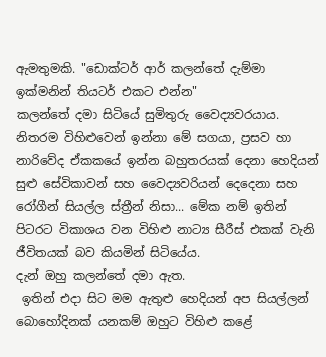ඇමතුමකි. "ඩොක්ටර් ආර් කලන්තේ දැම්මා ඉක්මනින් තියටර් එකට එන්න"
කලන්තේ දමා සිටියේ සුමිතුරු වෛද්‍යවරයාය.
නිතරම විහිළුවෙන් ඉන්නා මේ සගයා, ප්‍රසව හා නාරිවේද ඒකකයේ ඉන්න බහුතරයක් දෙනා හෙදියන් සුළු සේවිකාවන් සහ වෛද්‍යවරියන් දෙදෙනා සහ රෝගීන් සියල්ල ස්ත්‍රීන් නිසා... මේක නම් ඉතින් පිටරට විකාශය වන විහිළු නාට්‍ය සීරීස් එකක් වැනි ජීවිතයක් බව කියමින් සිටියේය.
දැන් ඔහු කලන්තේ දමා ඇත.
 ඉතින් එදා සිට මම ඇතුළු හෙදියන් අප සියල්ලන් බොහෝදිනක් යනකම් ඔහුට විහිළු කළේ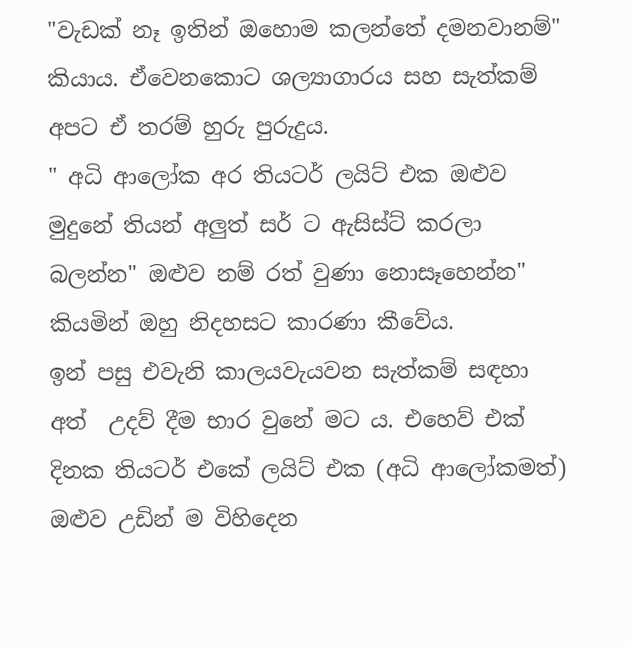"වැඩක් නෑ ඉතින් ඔහොම කලන්තේ දමනවානම්" කියාය. ඒවෙනකොට ශල්‍යාගාරය සහ සැත්කම් අපට ඒ තරම් හුරු පුරුදුය.
" අධි ආලෝක අර තියටර් ලයිට් එක ඔළුව මුදුනේ තියන් අලුත් සර් ට ඇසිස්ට් කරලා බලන්න" ඔළුව නම් රත් වුණා නොසෑහෙන්න"
කියමින් ඔහු නිදහසට කාරණා කීවේය.
ඉන් පසු එවැනි කාලයවැයවන සැත්කම් සඳහා අත්  උදව් දීම භාර වුනේ මට ය. එහෙව් එක් දිනක තියටර් එකේ ලයිට් එක (අධි ආලෝකමත්) ඔළුව උඩින් ම විහිදෙන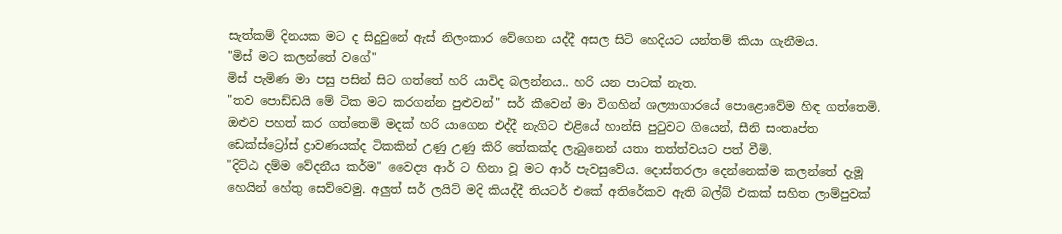සැත්කම් දිනයක මට ද සිදුවුනේ ඇස් නිලංකාර වේගෙන යද්දී අසල සිටි හෙදියට යන්තම් කියා ගැනීමය.
"මිස් මට කලන්තේ වගේ"
මිස් පැමිණ මා පසු පසින් සිට ගත්තේ හරි යාවිද බලන්නය.. හරි යන පාටක් නැත.
"තව පොඩ්ඩයි මේ ටික මට කරගන්න පුළුවන්" සර් කීවෙන් මා විගහින් ශල්‍යාගාරයේ පොළොවේම හිඳ ගත්තෙමි. ඔළුව පහත් කර ගත්තෙමි මදක් හරි යාගෙන එද්දී නැගිට එළියේ හාන්සි පුටුවට ගියෙන්, සීනි සංතෘප්ත ඩෙක්ස්ට්‍රෝස් ද්‍රාවණයක්ද ටිකකින් උණු උණු කිරි තේකක්ද ලැබුනෙන් යතා තත්ත්වයට පත් වීමි.
"දිට්ඨ දම්ම වේදනීය කර්ම" වෛද්‍ය ආර් ට හිනා වූ මට ආර් පැවසුවේය. දොස්තරලා දෙන්නෙක්ම කලන්තේ දැමූ හෙයින් හේතු සෙව්වෙමු. අලුත් සර් ලයිට් මදි කියද්දී තියටර් එකේ අතිරේකව ඇති බල්බ් එකක් සහිත ලාම්පුවක්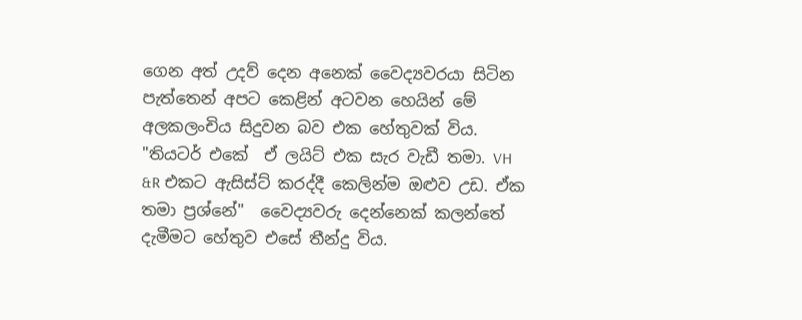ගෙන අත් උදව් දෙන අනෙක් වෛද්‍යවරයා සිටින පැත්තෙන් අපට කෙළින් අටවන හෙයින් මේ අලකලංචිය සිදුවන බව එක හේතුවක් විය.
"තියටර් එකේ  ඒ ලයිට් එක සැර වැඩී තමා. VH &R එකට ඇසිස්ට් කරද්දී කෙලින්ම ඔළුව උඩ. ඒක තමා ප්‍රශ්නේ"  වෛද්‍යවරු දෙන්නෙක් කලන්තේ දැමීමට හේතුව එසේ තීන්දු විය.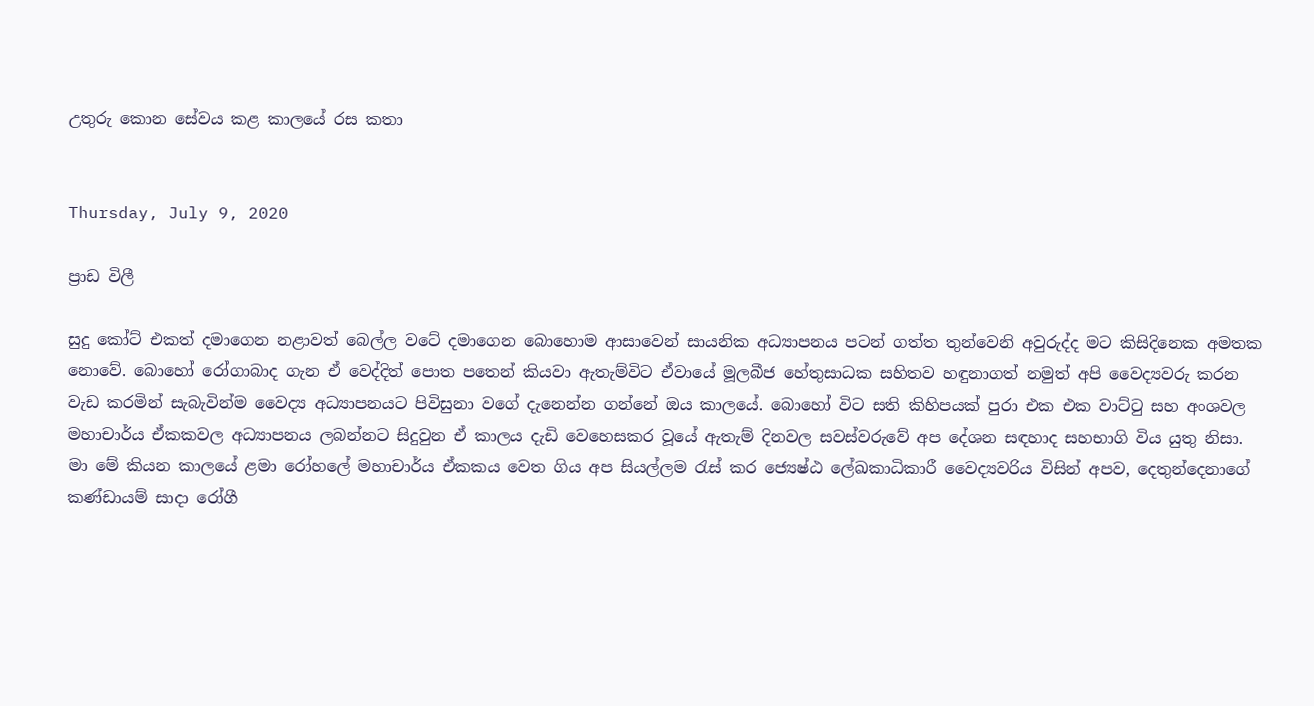උතුරු කොන සේවය කළ කාලයේ රස කතා


Thursday, July 9, 2020

ප්‍රාඩ විලී

සුදු කෝට් එකත් දමාගෙන නළාවත් බෙල්ල වටේ දමාගෙන බොහොම ආසාවෙන් සායනික අධ්‍යාපනය පටන් ගත්ත තුන්වෙනි අවුරුද්ද මට කිසිදිනෙක අමතක නොවේ. බොහෝ රෝගාබාද ගැන ඒ වෙද්දිත් පොත පතෙන් කියවා ඇතැම්විට ඒවායේ මූලබීජ හේතුසාධක සහිතව හඳුනාගත් නමුත් අපි වෛද්‍යවරු කරන වැඩ කරමින් සැබැවින්ම වෛද්‍ය අධ්‍යාපනයට පිවිසුනා වගේ දැනෙන්න ගන්නේ ඔය කාලයේ. බොහෝ විට සති කිහිපයක් පුරා එක එක වාට්ටු සහ අංශවල මහාචාර්ය ඒකකවල අධ්‍යාපනය ලබන්නට සිදුවුන ඒ කාලය දැඩි වෙහෙසකර වූයේ ඇතැම් දිනවල සවස්වරුවේ අප දේශන සඳහාද සහභාගි විය යුතු නිසා.
මා මේ කියන කාලයේ ළමා රෝහලේ මහාචාර්ය ඒකකය වෙත ගිය අප සියල්ලම රැස් කර ජ්‍යෙෂ්ඨ ලේඛකාධිකාරී වෛද්‍යවරිය විසින් අපව, දෙතුන්දෙනාගේ කණ්ඩායම් සාදා රෝගී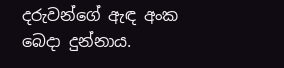දරුවන්ගේ ඇඳ අංක බෙදා දුන්නාය.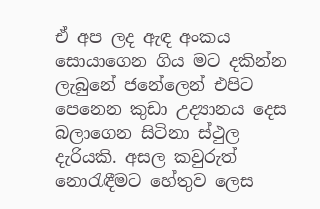ඒ අප ලද ඇඳ අංකය සොයාගෙන ගිය මට දකින්න ලැබුනේ ජනේලෙන් එපිට පෙනෙන කුඩා උද්‍යානය දෙස බලාගෙන සිටිනා ස්ථුල දැරියකි. අසල කවුරුත් නොරැඳීමට හේතුව ලෙස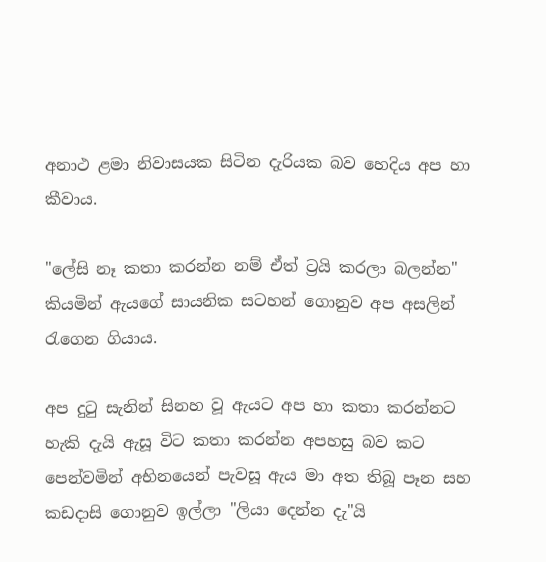අනාථ ළමා නිවාසයක සිටින දැරියක බව හෙදිය අප හා කීවාය.

"ලේසි නෑ කතා කරන්න නම් ඒත් ට්‍රයි කරලා බලන්න" කියමින් ඇයගේ සායනික සටහන් ගොනුව අප අසලින් රැගෙන ගියාය.

අප දුටු සැනින් සිනහ වූ ඇයට අප හා කතා කරන්නට හැකි දැයි ඇසූ විට කතා කරන්න අපහසු බව කට පෙන්වමින් අභිනයෙන් පැවසූ ඇය මා අත තිබූ පෑන සහ කඩදාසි ගොනුව ඉල්ලා "ලියා දෙන්න දැ"යි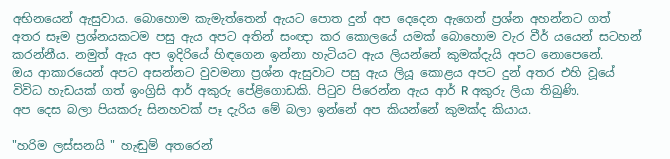අභිනයෙන් ඇසුවාය. බොහොම කැමැත්තෙන් ඇයට පොත දුන් අප දෙදෙන ඇගෙන් ප්‍රශ්න අහන්නට ගත් අතර සෑම ප්‍රශ්නයකටම පසු ඇය අපට අතින් සංඥා කර කොලයේ යමක් බොහොම වැර වීර් යයෙන් සටහන් කරන්නීය. නමුත් ඇය අප ඉදිරියේ හිඳගෙන ඉන්නා හැටියට ඇය ලියන්නේ කුමක්දැයි අපට නොපෙනේ.
ඔය ආකාරයෙන් අපට අසන්නට වුවමනා ප්‍රශ්න ඇසුවාට පසු ඇය ලියූ කොළය අපට දුන් අතර එහි වූයේ විවිධ හැඩයක් ගත් ඉංග්‍රිසි ආර් අකුරු පේළිගොඩකි. පිටුව පිරෙන්න ඇය ආර් R අකුරු ලියා තිබුණි.
අප දෙස බලා පියකරු සිනහවක් පෑ දැරිය මේ බලා ඉන්නේ අප කියන්නේ කුමක්ද කියාය.

"හරිම ලස්සනයි " හැඬුම් අතරෙන්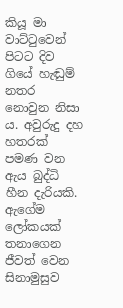කියූ මා වාට්ටුවෙන් පිටට දිව ගියේ හැඬුම් නතර නොවුන නිසා ය. අවුරුදු දහ හතරක් පමණ වන ඇය බුද්ධි හීන දැරියකි. ඇගේම ලෝකයක් තනාගෙන ජීවත් වෙන සිනාමුසුව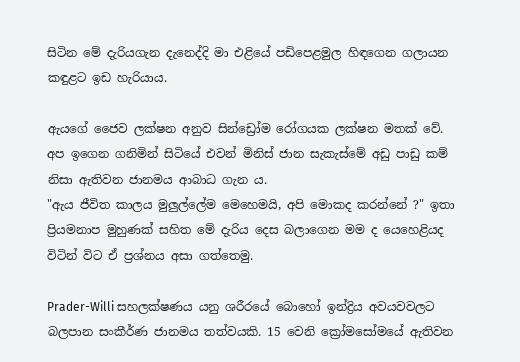සිටින මේ දැරියගැන දැනෙද්දි මා එළියේ පඩිපෙළමුල හිඳගෙන ගලායන කඳුළට ඉඩ හැරියාය.

ඇයගේ ජෛව ලක්ෂන අනුව සින්ඩ්‍රෝම රෝගයක ලක්ෂන මතක් වේ. අප ඉගෙන ගනිමින් සිටියේ එවන් මිනිස් ජාන සැකැස්මේ අඩු පාඩු කම් නිසා ඇතිවන ජානමය ආබාධ ගැන ය.
"ඇය ජීවිත කාලය මුලුල්ලේම මෙහෙමයි, අපි මොකද කරන්නේ ?" ඉතා ප්‍රියමනාප මුහුණක් සහිත මේ දැරිය දෙස බලාගෙන මම ද යෙහෙළියද විටින් විට ඒ ප්‍රශ්නය අසා ගත්තෙමු.

Prader-Willi සහලක්ෂණය යනු ශරීරයේ බොහෝ ඉන්ද්‍රිය අවයවවලට බලපාන සංකීර්ණ ජානමය තත්වයකි. 15 වෙනි ක්‍රෝමසෝමයේ ඇතිවන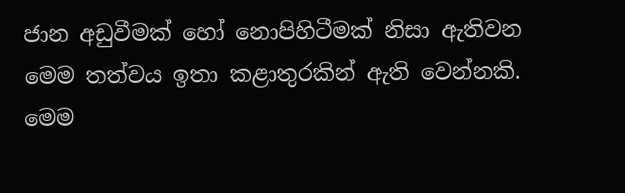ජාන අඩුවීමක් හෝ නොපිහිටීමක් නිසා ඇතිවන මෙම තත්වය ඉතා කළාතුරකින් ඇති වෙන්නකි. මෙම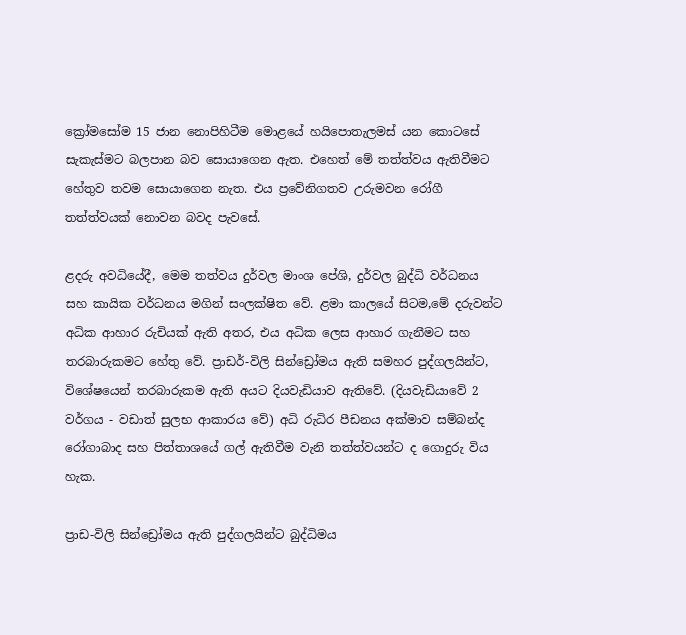ක්‍රෝමසෝම 15 ජාන නොපිහිටීම මොළයේ හයිපොතැලමස් යන කොටසේ සැකැස්මට බලපාන බව සොයාගෙන ඇත. එහෙත් මේ තත්ත්වය ඇතිවීමට හේතුව තවම සොයාගෙන නැත. එය ප්‍රවේනිගතව උරුමවන රෝගී තත්ත්වයක් නොවන බවද පැවසේ.

ළදරු අවධියේදී, මෙම තත්වය දුර්වල මාංශ පේශි, දුර්වල බුද්ධි වර්ධනය සහ කායික වර්ධනය මගින් සංලක්ෂිත වේ. ළමා කාලයේ සිටම,මේ දරුවන්ට අධික ආහාර රුචියක් ඇති අතර, එය අධික ලෙස ආහාර ගැනීමට සහ තරබාරුකමට හේතු වේ. ප්‍රාඩර්-විලි සින්ඩ්‍රෝමය ඇති සමහර පුද්ගලයින්ට, විශේෂයෙන් තරබාරුකම ඇති අයට දියවැඩියාව ඇතිවේ. (දියවැඩියාවේ 2 වර්ගය - වඩාත් සුලභ ආකාරය වේ) අධි රුධිර පීඩනය අක්මාව සම්බන්ද රෝගාබාද සහ පිත්තාශයේ ගල් ඇතිවීම වැනි තත්ත්වයන්ට ද ගොදුරු විය හැක.

ප්‍රාඩ-විලි සින්ඩ්‍රෝමය ඇති පුද්ගලයින්ට බුද්ධිමය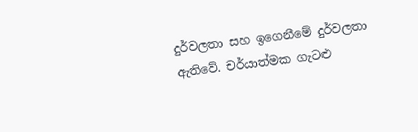දුර්වලතා සහ ඉගෙනීමේ දුර්වලතා ඇතිවේ. චර්යාත්මක ගැටළු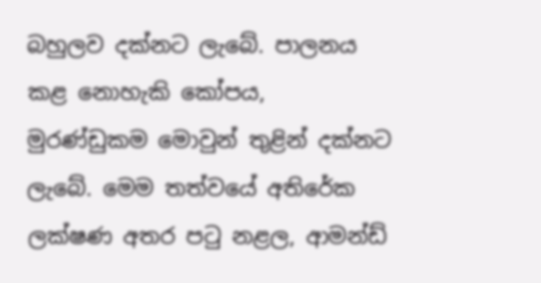බහුලව දක්නට ලැබේ. පාලනය කළ නොහැකි කෝපය, මුරණ්ඩුකම මොවුන් තුළින් දක්නට ලැබේ. මෙම තත්වයේ අතිරේක ලක්ෂණ අතර පටු නළල, ආමන්ඩ්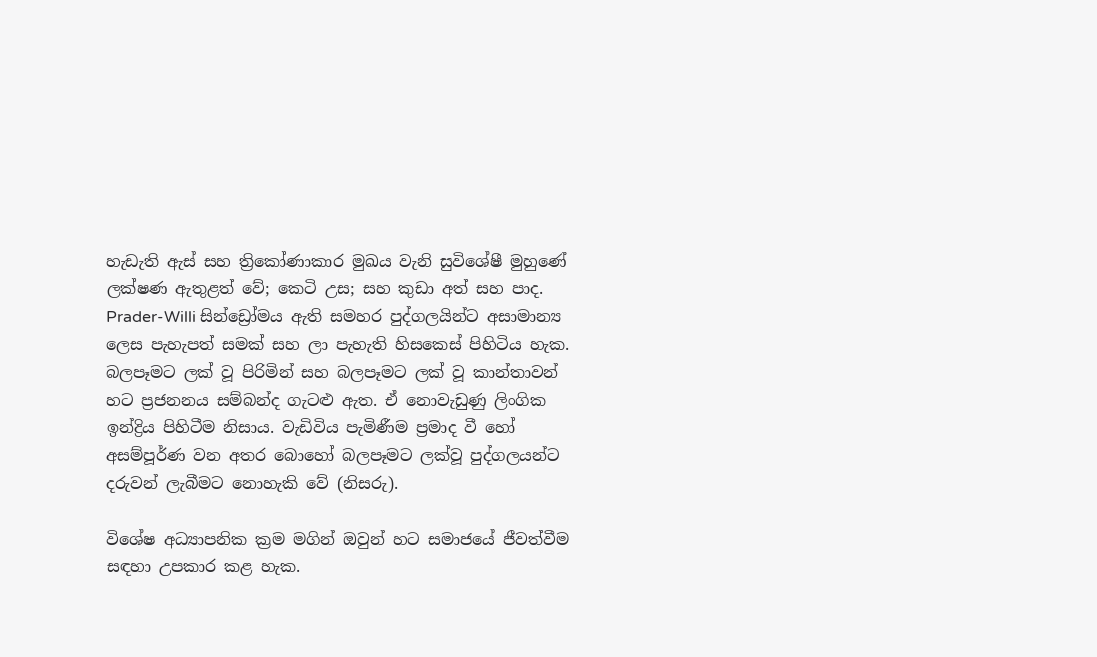හැඩැති ඇස් සහ ත්‍රිකෝණාකාර මුඛය වැනි සුවිශේෂී මුහුණේ ලක්ෂණ ඇතුළත් වේ; කෙටි උස; සහ කුඩා අත් සහ පාද. Prader-Willi සින්ඩ්‍රෝමය ඇති සමහර පුද්ගලයින්ට අසාමාන්‍ය ලෙස පැහැපත් සමක් සහ ලා පැහැති හිසකෙස් පිහිටිය හැක. බලපෑමට ලක් වූ පිරිමින් සහ බලපෑමට ලක් වූ කාන්තාවන් හට ප්‍රජනනය සම්බන්ද ගැටළු ඇත. ඒ නොවැඩුණු ලිංගික ඉන්ද්‍රිය පිහිටීම නිසාය. වැඩිවිය පැමිණීම ප්‍රමාද වී හෝ අසම්පූර්ණ වන අතර බොහෝ බලපෑමට ලක්වූ පුද්ගලයන්ට දරුවන් ලැබීමට නොහැකි වේ (නිසරු).

විශේෂ අධ්‍යාපනික ක්‍රම මගින් ඔවුන් හට සමාජයේ ජීවත්වීම සඳහා උපකාර කළ හැක.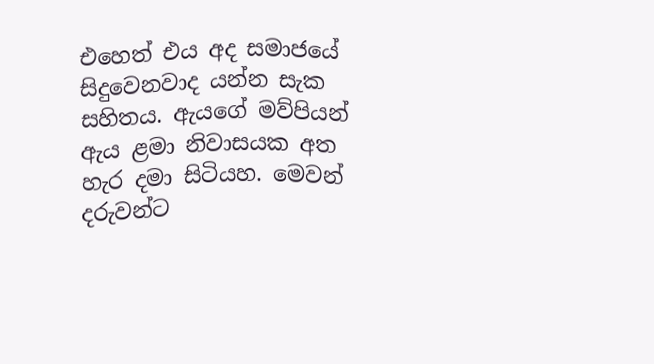එහෙත් එය අද සමාජයේ සිදුවෙනවාද යන්න සැක සහිතය. ඇයගේ මව්පියන් ඇය ළමා නිවාසයක අත හැර දමා සිටියහ. මෙවන් දරුවන්ට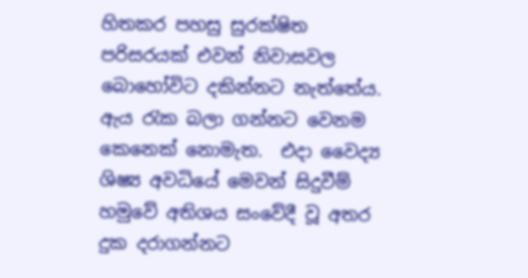හිතකර පහසු සුරක්ෂිත පරිසරයක් එවන් නිවාසවල බොහෝවිට දකින්නට නැත්තේය. ඇය රැක බලා ගන්නට වෙනම කෙනෙක් නොමැත.  එදා වෛද්‍ය ශිෂ්‍ය අවධියේ මෙවන් සිදුවීම් හමුවේ අතිශය සංවේදී වූ අතර දුක දරාගන්නට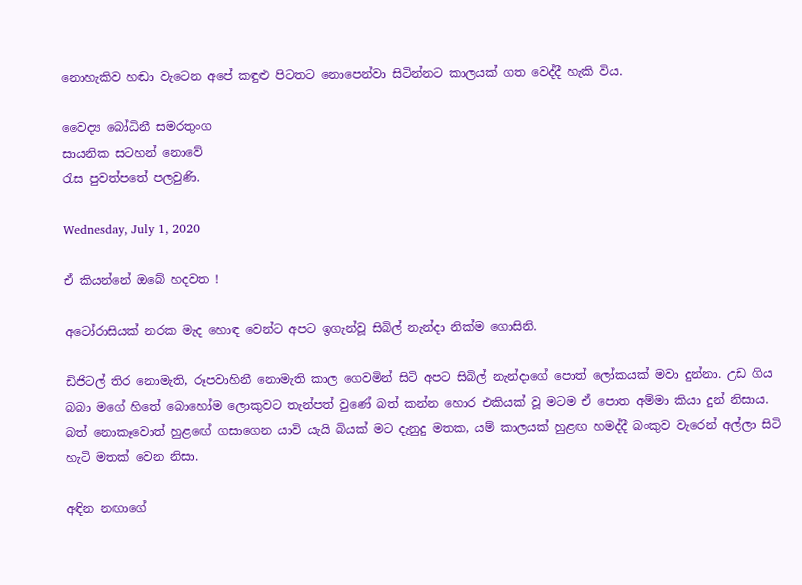නොහැකිව හඬා වැටෙන අපේ කඳුළු පිටතට නොපෙන්වා සිටින්නට කාලයක් ගත වෙද්දී හැකි විය.

වෛද්‍ය බෝධිනී සමරතුංග
සායනික සටහන් නොවේ
රැස පුවත්පතේ පලවුණි.

Wednesday, July 1, 2020

ඒ කියන්නේ ඔබේ හදවත !

අටෝරාසියක් නරක මැද හොඳ වෙන්‍ට අපට ඉගැන්වූ සිබිල් නැන්දා නික්ම ගොසිනි.

ඩිජිටල් තිර නොමැති, රූපවාහිනී නොමැති කාල ගෙවමින් සිටි අපට සිබිල් නැන්දාගේ පොත් ලෝකයක් මවා දුන්නා. උඩ ගිය බබා මගේ හිතේ බොහෝම ලොකුවට තැන්පත් වුණේ බත් කන්න හොර එකියක් වූ මටම ඒ පොත අම්මා කියා දුන් නිසාය. බත් නොකෑවොත් හුළඟේ ගසාගෙන යාවි යැයි බියක් මට දැනුදු මතක, යම් කාලයක් හුළඟ හමද්දී බංකුව වැරෙන් අල්ලා සිටි හැටි මතක් වෙන නිසා.

අඳින නඟාගේ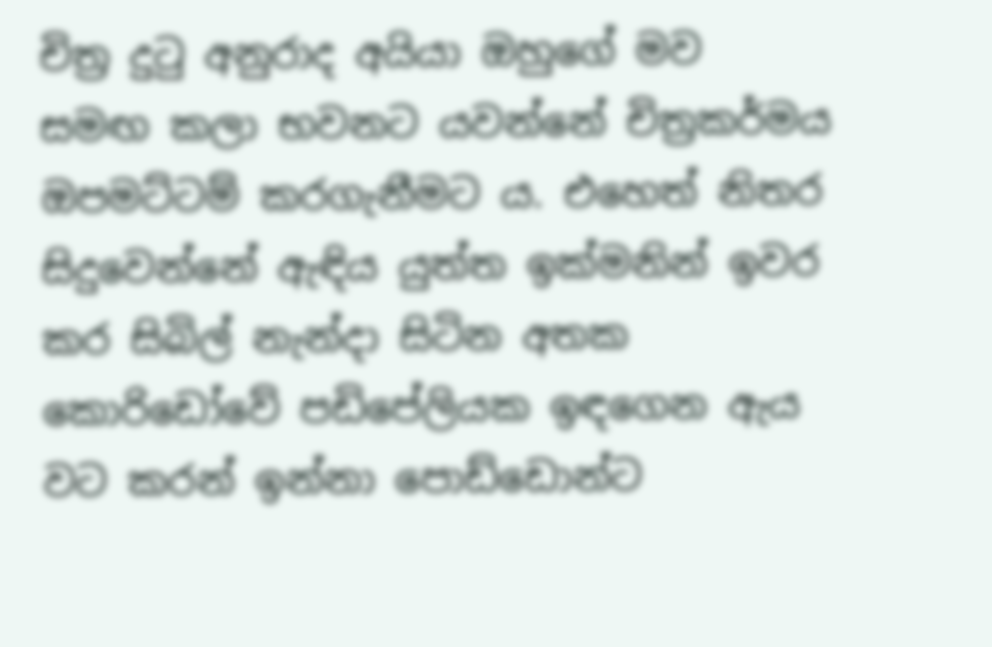චිත්‍ර දුටු අනුරාද අයියා ඔහුගේ මව සමඟ කලා භවනට යවන්නේ චිත්‍රකර්මය ඔපමට්ටම් කරගැනීමට ය. එහෙත් නිතර සිදුවෙන්නේ ඇඳිය යුත්ත ඉක්මනින් ඉවර කර සිබිල් නැන්දා සිටින අතක කොරිඩෝවේ පඩිපේලියක ඉඳගෙන ඇය වට කරන් ඉන්නා පොඩ්ඩොන්ට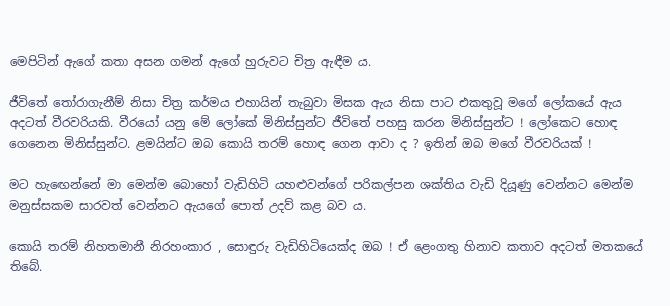මෙපිටින් ඇගේ කතා අසන ගමන් ඇගේ හුරුවට චිත්‍ර ඇඳීම ය.

ජීවිතේ තෝරාගැනීම් නිසා චිත්‍ර කර්මය එහායින් තැබුවා මිසක ඇය නිසා පාට එකතුවූ මගේ ලෝකයේ ඇය අදටත් වීරවරියකි. වීරයෝ යනු මේ ලෝකේ මිනිස්සුන්ට ජීවිතේ පහසු කරන මිනිස්සුන්ට ! ලෝකෙට හොඳ ගෙනෙන මිනිස්සුන්ට. ළමයින්ට ඔබ කොයි තරම් හොඳ ගෙන ආවා ද ? ඉතින් ඔබ මගේ වීරවරියක් !

මට හැඟෙන්නේ මා මෙන්ම බොහෝ වැඩිහිටි යහළුවන්ගේ පරිකල්පන ශක්තිය වැඩි දියූණු වෙන්නට මෙන්ම මනුස්සකම සාරවත් වෙන්නට ඇයගේ පොත් උදව් කළ බව ය.

කොයි තරම් නිහතමානී නිරහංකාර , සොඳුරු වැඩිහිටියෙක්ද ඔබ ! ඒ ළෙංගතු හිනාව කතාව අදටත් මතකයේ තිබේ.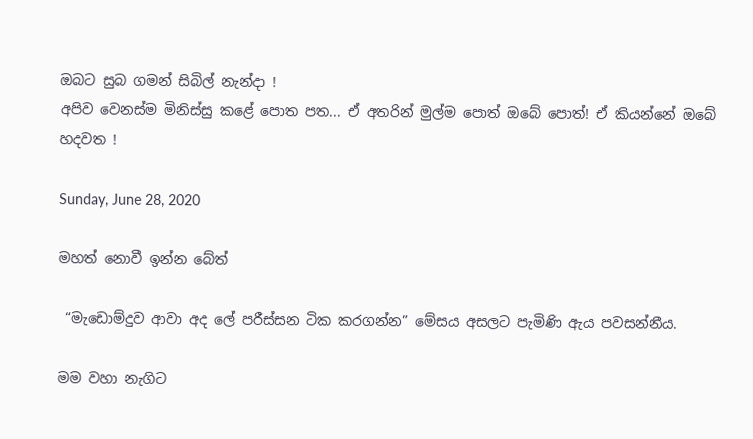ඔබට සුබ ගමන් සිබිල් නැන්දා !
අපිව වෙනස්ම මිනිස්සු කළේ පොත පත... ඒ අතරින් මුල්ම පොත් ඔබේ පොත්! ඒ කියන්නේ ඔබේ හදවත !

Sunday, June 28, 2020

මහත් නොවී ඉන්න බේත්

 “මැඩොම්දුව ආවා අද ලේ පරීස්සන ටික කරගන්න” මේසය අසලට පැමිණි ඇය පවසන්නීය.

මම වහා නැගිට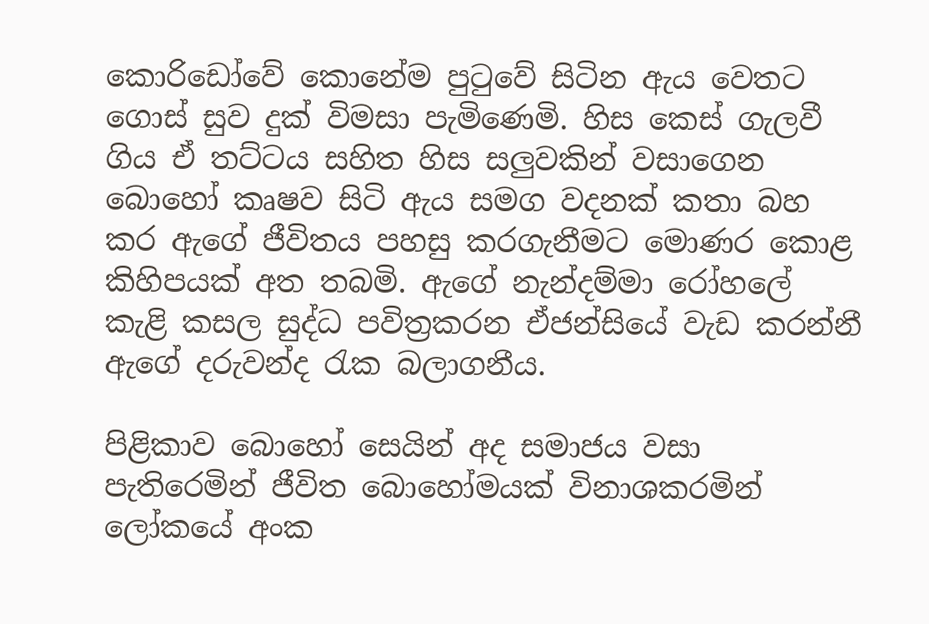කොරිඩෝවේ කොනේම පුටුවේ සිටින ඇය වෙතට ගොස් සුව දුක් විමසා පැමිණෙමි. හිස කෙස් ගැලවී ගිය ඒ තට්ටය සහිත හිස සලුවකින් වසාගෙන බොහෝ කෘෂව සිටි ඇය සමග වදනක් කතා බහ කර ඇගේ ජීවිතය පහසු කරගැනීමට මොණර කොළ කිහිපයක් අත තබමි. ඇගේ නැන්දම්මා රෝහලේ කැළි කසල සුද්ධ පවිත්‍රකරන ඒජන්සියේ වැඩ කරන්නී ඇගේ දරුවන්ද රැක බලාගනීය.

පිළිකාව බොහෝ සෙයින් අද සමාජය වසා පැතිරෙමින් ජීවිත බොහෝමයක් විනාශකරමින් ලෝකයේ අංක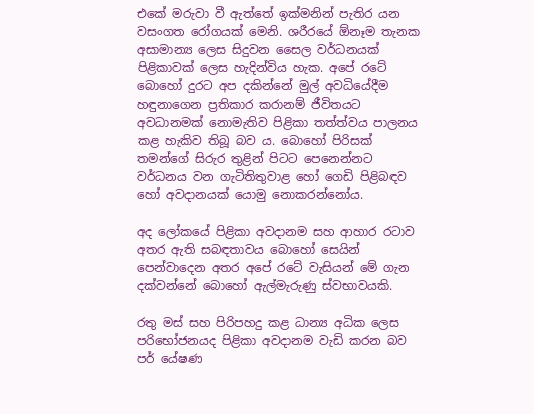එකේ මරුවා වී ඇත්තේ ඉක්මනින් පැතිර යන වසංගත රෝගයක් මෙනි. ශරීරයේ ඕනෑම තැනක අසාමාන්‍ය ලෙස සිදුවන සෛල වර්ධනයක් පිළිකාවක් ලෙස හැදින්විය හැක. අපේ රටේ බොහෝ දුරට අප දකින්නේ මුල් අවධියේදීම හඳුනාගෙන ප්‍රතිකාර කරානම් ජීවිතයට අවධානමක් නොමැතිව පිළිකා තත්ත්වය පාලනය කළ හැකිව තිබූ බව ය. බොහෝ පිරිසක් තමන්ගේ සිරුර තුළින් පිටට පෙනෙන්නට වර්ධනය වන ගැටිතිතුවාළ හෝ ගෙඩි පිළිබඳව හෝ අවදානයක් යොමු නොකරන්නෝය.

අද ලෝකයේ පිළිකා අවදානම සහ ආහාර රටාව අතර ඇති සබඳතාවය බොහෝ සෙයින් පෙන්වාදෙන අතර අපේ රටේ වැසියන් මේ ගැන දක්වන්නේ බොහෝ ඇල්මැරුණු ස්වභාවයකි.

රතු මස් සහ පිරිපහදු කළ ධාන්‍ය අධික ලෙස පරිභෝජනයද පිළිකා අවදානම වැඩි කරන බව පර් යේෂණ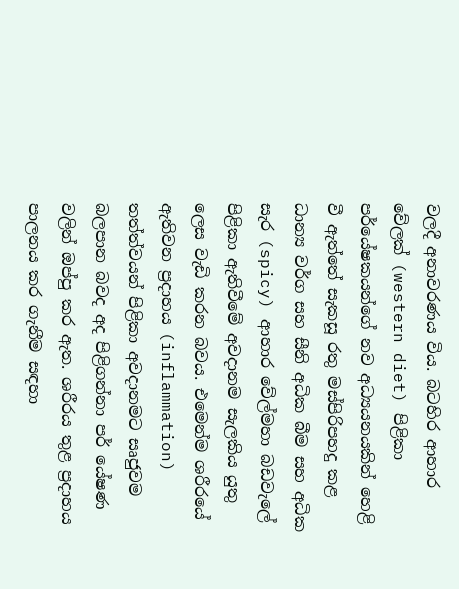වලදී අනාවරණය විය. බටහිර ආහාර වේලක් (western diet) පිළිකා පර්යේෂකයන්ගේ නව අධ්‍යයනයකින් හෙළි වී ඇත්තේ සැකසූ රතු මස්පිරිපහදු කළ ධාන්‍ය වර්ග සහ සීනි අධික බීම සහ අධික සැර (spicy) ආහාර වේල්මහා බඩවැලේ පිළිකා ඇතිවීමේ අවදානම සැලකිය යුතු ලෙස වැඩි කරන බවය. එමෙන්ම ශරීරයේ ඇතිවන ප්‍රදාහය (inflammation) තත්ත්වයන් පිළිකා අවදානමට සෘජුවම බලපාන බවද අද පිළිගන්නා පර් යේෂණ වලින් ඔප්පු කර ඇත. ශරීරය තුළ ප්‍රදාහය පාලනය කර ගැනීම සඳහා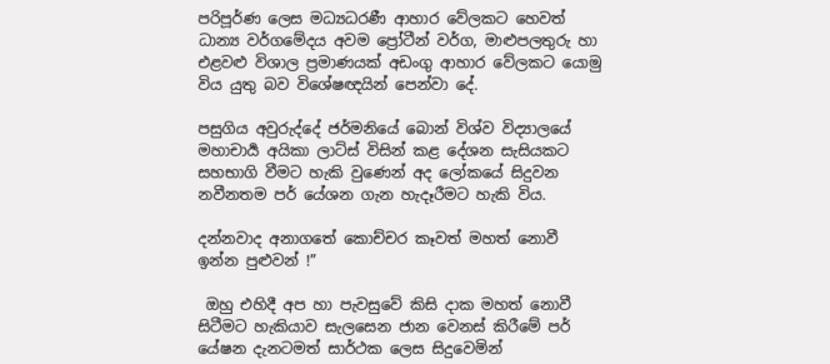පරිපූර්ණ ලෙස මධ්‍යධරණී ආහාර වේලකට හෙවත් ධාන්‍ය වර්ගමේදය අවම ප්‍රෝටීන් වර්ග, මාළුපලතුරු හා එළවළු විශාල ප්‍රමාණයක් අඩංගු ආහාර වේලකට යොමු විය යුතු බව විශේෂඥයින් පෙන්වා දේ.

පසුගිය අවුරුද්දේ ජර්මනියේ බොන් විශ්ව විද්‍යාලයේ මහාචාර්‍ය අයිකා ලාට්ස් විසින් කළ දේශන සැසියකට සහභාගි වීමට හැකි වුණෙන් අද ලෝකයේ සිදුවන නවීනතම පර් යේශන ගැන හැදෑරීමට හැකි විය.

දන්නවාද අනාගතේ කොච්චර කෑවත් මහත් නොවී ඉන්න පුළුවන් !”

 ඔහු එහිදී අප හා පැවසුවේ කිසි දාක මහත් නොවී සිටීමට හැකියාව සැලසෙන ජාන වෙනස් කිරීමේ පර් යේෂන දැනටමත් සාර්ථක ලෙස සිදුවෙමින්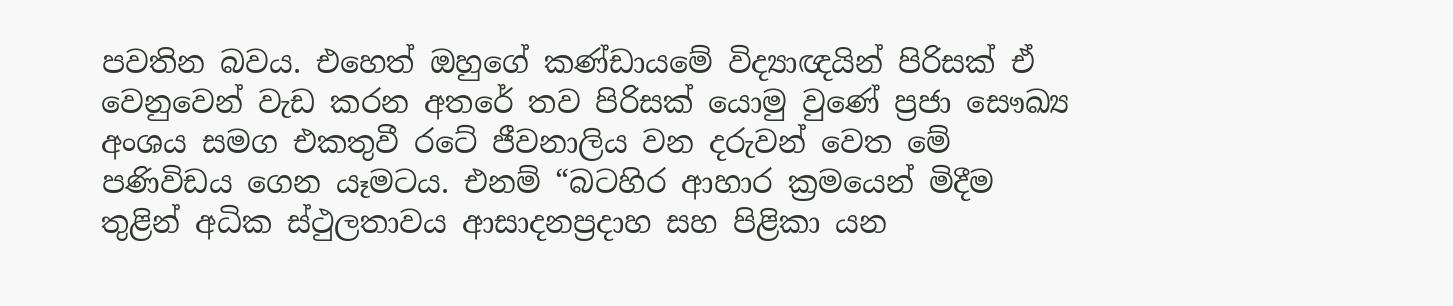පවතින බවය. එහෙත් ඔහුගේ කණ්ඩායමේ විද්‍යාඥයින් පිරිසක් ඒ වෙනුවෙන් වැඩ කරන අතරේ තව පිරිසක් යොමු වුණේ ප්‍රජා සෞඛ්‍ය අංශය සමග එකතුවී රටේ ජීවනාලිය වන දරුවන් වෙත මේ පණිවිඩය ගෙන යෑමටය. එනම් “බටහිර ආහාර ක්‍රමයෙන් මිදීම තුළින් අධික ස්ථුලතාවය ආසාදනප්‍රදාහ සහ පිළිකා යන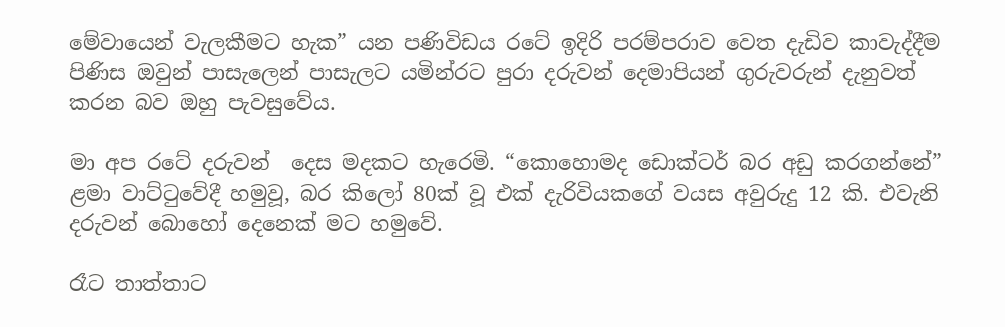මේවායෙන් වැලකීමට හැක” යන පණිවිඩය රටේ ඉදිරි පරම්පරාව වෙත දැඩිව කාවැද්දීම පිණිස ඔවුන් පාසැලෙන් පාසැලට යමින්රට පුරා දරුවන් දෙමාපියන් ගුරුවරුන් දැනුවත් කරන බව ඔහු පැවසුවේය.

මා අප රටේ දරුවන්  දෙස මදකට හැරෙමි. “කොහොමද ඩොක්ටර් බර අඩු කරගන්නේ” ළමා වාට්ටුවේදී හමුවූ, බර කිලෝ 80ක් වූ එක් දැරිවියකගේ වයස අවුරුදු 12 කි. එවැනි දරුවන් බොහෝ දෙනෙක් මට හමුවේ.

රෑට තාත්තාට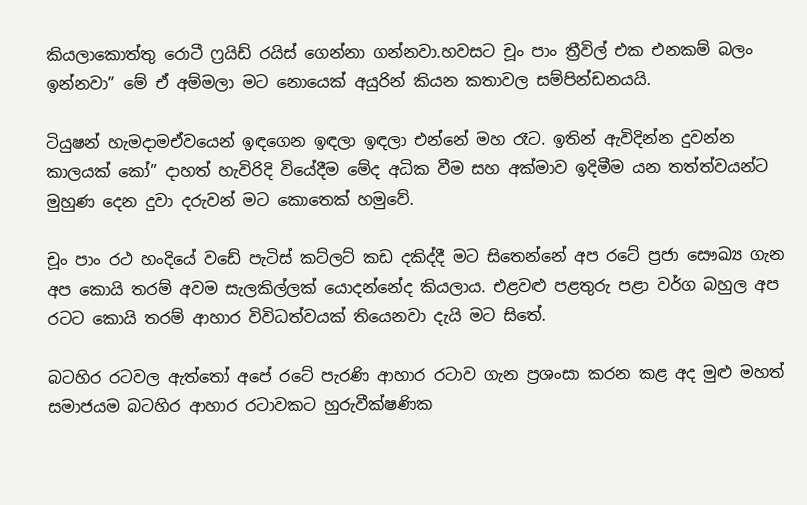කියලාකොත්තු රොටී ෆ්‍රයිඩ් රයිස් ගෙන්නා ගන්නවා.හවසට චූං පාං ත්‍රීවිල් එක එනකම් බලං ඉන්නවා” මේ ඒ අම්මලා මට නොයෙක් අයුරින් කියන කතාවල සම්පින්ඩනයයි.

ටියුෂන් හැමදාමඒවයෙන් ඉඳගෙන ඉඳලා ඉඳලා එන්නේ මහ රෑට. ඉතින් ඇවිදින්න දුවන්න කාලයක් කෝ” දාහත් හැවිරිදි වියේදීම මේද අධික වීම සහ අක්මාව ඉදිමීම යන තත්ත්වයන්ට මුහුණ දෙන දුවා දරුවන් මට කොතෙක් හමුවේ.

චූං පාං රථ හංදියේ වඩේ පැටිස් කට්ලට් කඩ දකිද්දී මට සිතෙන්නේ අප රටේ ප්‍රජා සෞඛ්‍ය ගැන අප කොයි තරම් අවම සැලකිල්ලක් යොදන්නේද කියලාය. එළවළු පළතුරු පළා වර්ග බහුල අප රටට කොයි තරම් ආහාර විවිධත්වයක් තියෙනවා දැයි මට සිතේ.

බටහිර රටවල ඇත්තෝ අපේ රටේ පැරණි ආහාර රටාව ගැන ප්‍රශංසා කරන කළ අද මුළු මහත් සමාජයම බටහිර ආහාර රටාවකට හුරුවීක්ෂණික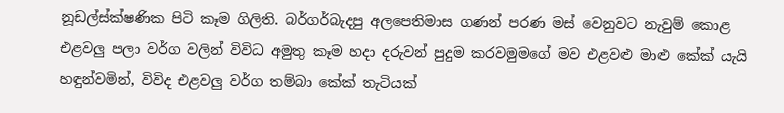නූඩල්ස්ක්ෂණික පිටි කෑම ගිලිති. බර්ගර්බැදපු අලපෙතිමාස ගණන් පරණ මස් වෙනුවට නැවුම් කොළ එළවලු පලා වර්ග වලින් විවිධ අමුතු කෑම හදා දරුවන් පුදුම කරවමුමගේ මව එළවළු මාළු කේක් යැයි හඳුන්වමින්, විවිද එළවලු වර්ග තම්බා කේක් තැටියක්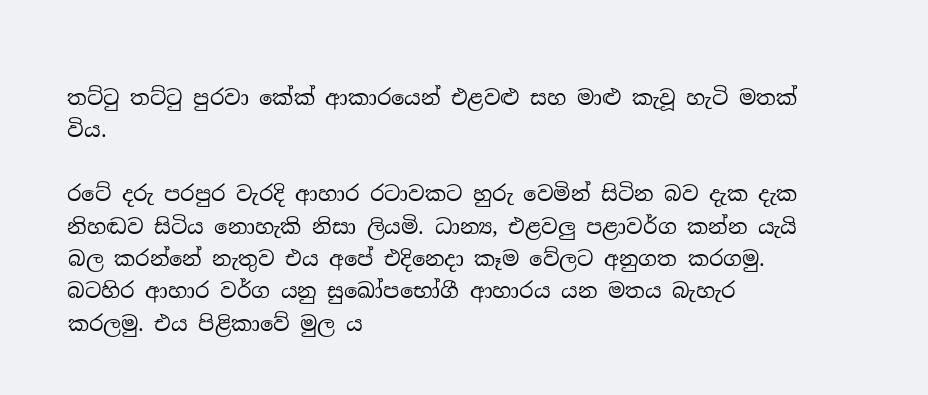තට්ටු තට්ටු පුරවා කේක් ආකාරයෙන් එළවළු සහ මාළු කැවූ හැටි මතක් විය.

රටේ දරු පරපුර වැරදි ආහාර රටාවකට හුරු වෙමින් සිටින බව දැක දැක නිහඬව සිටිය නොහැකි නිසා ලියමි. ධාන්‍ය, එළවලු පළාවර්ග කන්න යැයි බල කරන්නේ නැතුව එය අපේ එදිනෙදා කෑම වේලට අනුගත කරගමු. බටහිර ආහාර වර්ග යනු සුඛෝපභෝගී ආහාරය යන මතය බැහැර කරලමු. එය පිළිකාවේ මුල ය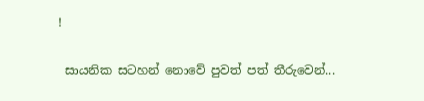!

 සායනික සටහන් නොවේ පුවත් පත් තීරුවෙන්...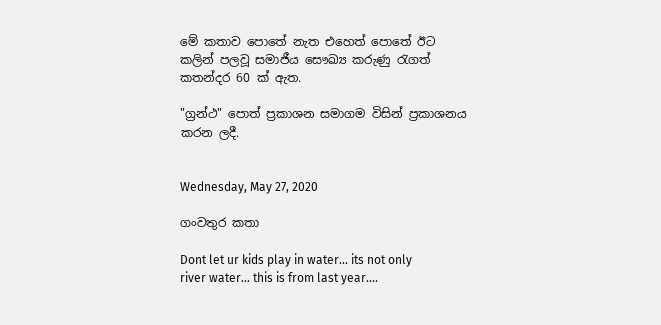මේ කතාව පොතේ නැත එහෙත් පොතේ ඊට කලින් පලවූ සමාජීය සෞඛ්‍ය කරුණු රැගත් කතන්දර 60 ක් ඇත.

"ග්‍රන්ථ" පොත් ප්‍රකාශන සමාගම විසින් ප්‍රකාශනය කරන ලදී.


Wednesday, May 27, 2020

ගංවතුර කතා

Dont let ur kids play in water... its not only river water... this is from last year....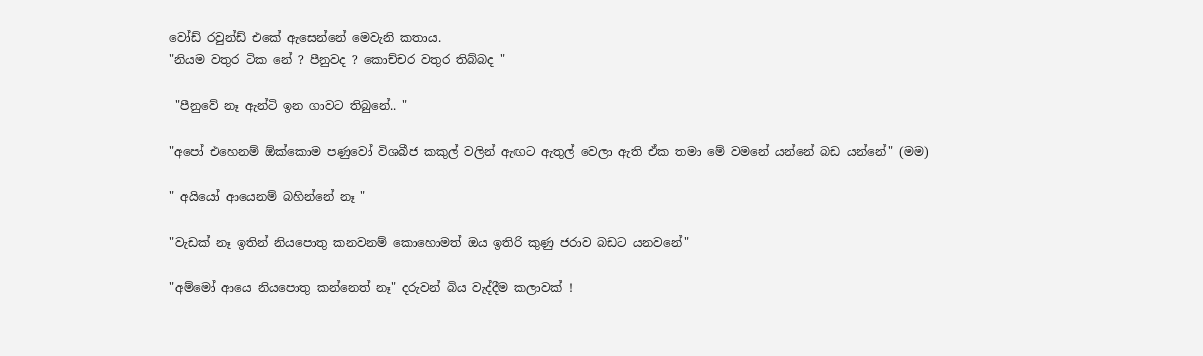වෝඩ් රවුන්ඩ් එකේ ඇසෙන්නේ මෙවැනි කතාය.
"නියම වතුර ටික නේ ? පීනුවද ? කොච්චර වතුර තිබ්බද "

 "පීනුවේ නෑ ඇන්ටි ඉන ගාවට තිබුනේ.. "

"අපෝ එහෙනම් ඕක්කොම පණුවෝ විශබීජ කකුල් වලින් ඇඟට ඇතුල් වෙලා ඇති ඒක තමා මේ වමනේ යන්නේ බඩ යන්නේ" (මම)

" අයියෝ ආයෙනම් බහින්නේ නෑ "

"වැඩක් නෑ ඉතින් නියපොතු කනවනම් කොහොමත් ඔය ඉතිරි කුණු ජරාව බඩට යනවනේ"

"අම්මෝ ආයෙ නියපොතු කන්නෙත් නෑ" දරුවන් බිය වැද්දීම කලාවක් !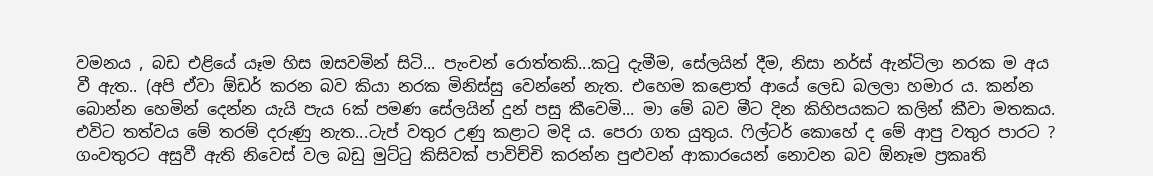වමනය , බඩ එළියේ යෑම හිස ඔසවමින් සිටි... පැංචන් රොත්තකි...කටු දැමීම, සේලයින් දීම, නිසා නර්ස් ඇන්ටිලා නරක ම අය වී ඇත.. (අපි ඒවා ඕඩර් කරන බව කියා නරක මිනිස්සු වෙන්නේ නැත. එහෙම කළොත් ආයේ ලෙඩ බලලා හමාර ය. කන්න බොන්න හෙමින් දෙන්න යැයි පැය 6ක් පමණ සේලයින් දුන් පසු කීවෙමි... මා මේ බව මීට දින කිහිපයකට කලින් කීවා මතකය. එවිට තත්වය මේ තරම් දරුණු නැත...ටැප් වතුර උණු කළාට මදි ය. පෙරා ගත යුතුය. ෆිල්ටර් කොහේ ද මේ ආපු වතුර පාරට ? ගංවතුරට අසුවී ඇති නිවෙස් වල බඩු මුට්ටු කිසිවක් පාවිච්චි කරන්න පුළුවන් ආකාරයෙන් නොවන බව ඕනෑම ප්‍රකෘති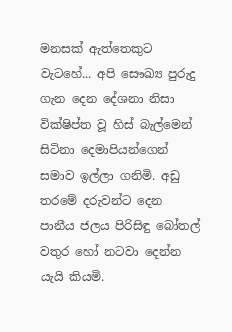මනසක් ඇත්තෙකුට වැටහේ... අපි සෞඛ්‍ය පුරුදු ගැන දෙන දේශනා නිසා  වික්ෂිප්ත වූ හිස් බැල්මෙන් සිටිනා දෙමාපියන්ගෙන් සමාව ඉල්ලා ගනිමි. අඩු තරමේ දරුවන්ට දෙන පානීය ජලය පිරිසිඳු බෝතල් වතුර හෝ නටවා දෙන්න යැයි කියමි.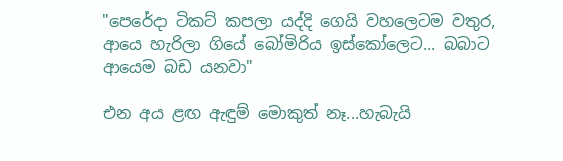"පෙරේදා ටිකට් කපලා යද්දි ගෙයි වහලෙටම වතුර, ආයෙ හැරිලා ගියේ බෝමිරිය ඉස්කෝලෙට... බබාට ආයෙම බඩ යනවා"

එන අය ළඟ ඇඳුම් මොකුත් නෑ...හැබැයි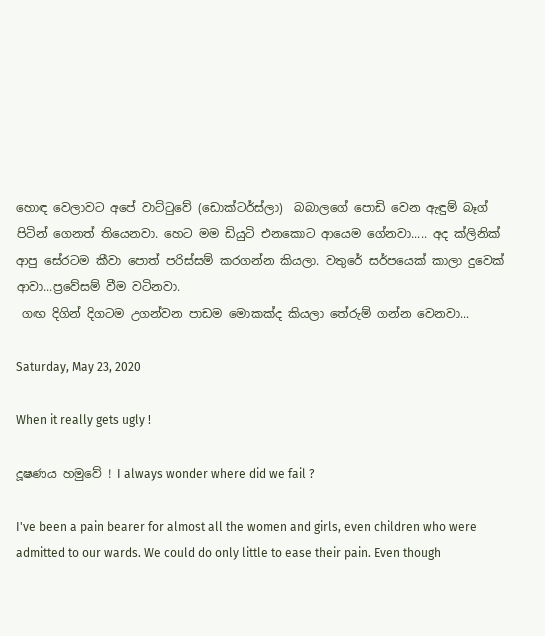හොඳ වෙලාවට අපේ වාට්ටුවේ (ඩොක්ටර්ස්ලා)  බබාලගේ පොඩි වෙන ඇඳුම් බෑග් පිටින් ගෙනත් තියෙනවා. හෙට මම ඩියුටි එනකොට ආයෙම ගේනවා..... අද ක්ලිනික් ආපු සේරටම කීවා පොත් පරිස්සම් කරගන්න කියලා. වතුරේ සර්පයෙක් කාලා දුවෙක් ආවා...ප්‍රවේසම් වීම වටිනවා.
 ගඟ දිගින් දිගටම උගන්වන පාඩම මොකක්ද කියලා තේරුම් ගන්න වෙනවා...

Saturday, May 23, 2020

When it really gets ugly !

දූෂණය හමුවේ ! I always wonder where did we fail ?

I've been a pain bearer for almost all the women and girls, even children who were admitted to our wards. We could do only little to ease their pain. Even though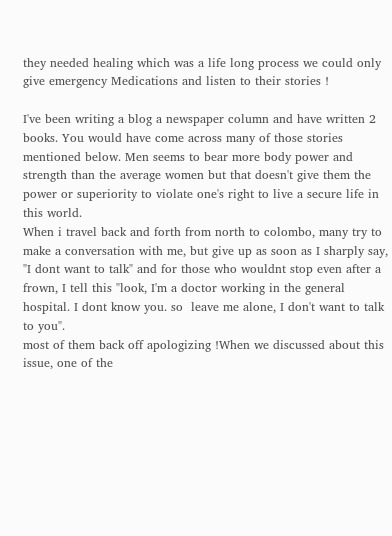they needed healing which was a life long process we could only give emergency Medications and listen to their stories !

I've been writing a blog a newspaper column and have written 2 books. You would have come across many of those stories mentioned below. Men seems to bear more body power and strength than the average women but that doesn't give them the power or superiority to violate one's right to live a secure life in this world.
When i travel back and forth from north to colombo, many try to make a conversation with me, but give up as soon as I sharply say, "I dont want to talk" and for those who wouldnt stop even after a frown, I tell this "look, I'm a doctor working in the general hospital. I dont know you. so  leave me alone, I don't want to talk to you".
most of them back off apologizing !When we discussed about this issue, one of the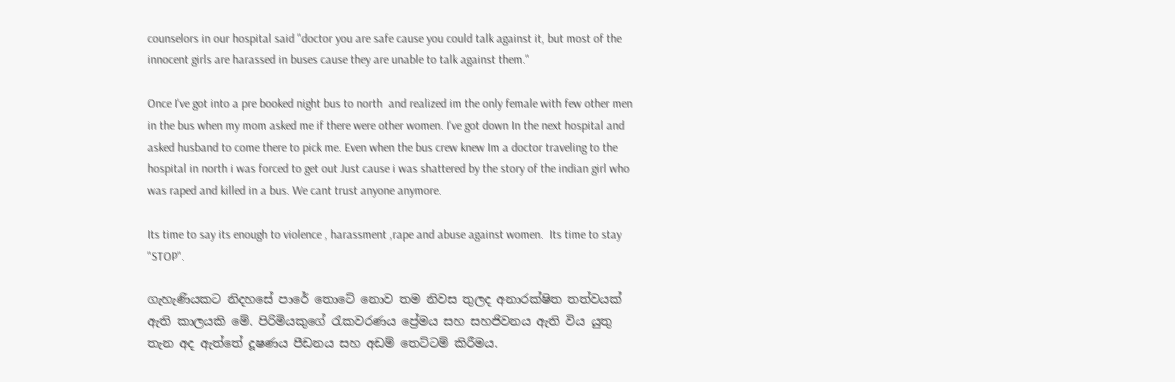counselors in our hospital said "doctor you are safe cause you could talk against it, but most of the innocent girls are harassed in buses cause they are unable to talk against them."

Once I've got into a pre booked night bus to north  and realized im the only female with few other men in the bus when my mom asked me if there were other women. I've got down In the next hospital and asked husband to come there to pick me. Even when the bus crew knew Im a doctor traveling to the hospital in north i was forced to get out Just cause i was shattered by the story of the indian girl who was raped and killed in a bus. We cant trust anyone anymore.

Its time to say its enough to violence , harassment ,rape and abuse against women.  Its time to stay "STOP".

ගැහැණියකට නිදහසේ පාරේ තොටේ නොව තම නිවස තුලද අනාරක්ෂිත තත්වයක් ඇති කාලයකි මේ. පිරිමියකුගේ රැකවරණය ප්‍රේමය සහ සහජිවනය ඇති විය යුතු තැන අද ඇත්තේ දූෂණය පීඩනය සහ අඩම් තෙට්ටම් කිරීමය.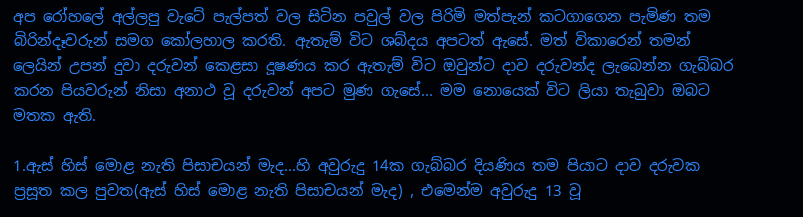අප රෝහලේ අල්ලපු වැටේ පැල්පත් වල සිටින පවුල් වල පිරිමි මත්පැන් කටගාගෙන පැමිණ තම බිරින්දෑවරුන් සමග කෝලහාල කරති. ඇතැම් විට ශබ්දය අපටත් ඇසේ. මත් විකාරෙන් තමන් ලෙයින් උපන් දුවා දරුවන් කෙළසා දූෂණය කර ඇතැම් විට ඔවුන්ට දාව දරුවන්ද ලැබෙන්න ගැබ්බර කරන පියවරුන් නිසා අනාථ වූ දරුවන් අපට මුණ ගැසේ... මම නොයෙක් විට ලියා තැබුවා ඔබට මතක ඇති.

1.ඇස් හිස් මොළ නැති පිසාචයන් මැද...හි අවුරුදු 14ක ගැබ්බර දියණිය තම පියාට දාව දරුවක ප්‍රසූත කල පුවත(ඇස් හිස් මොළ නැති පිසාචයන් මැද) , එමෙන්ම අවුරුදු 13 වූ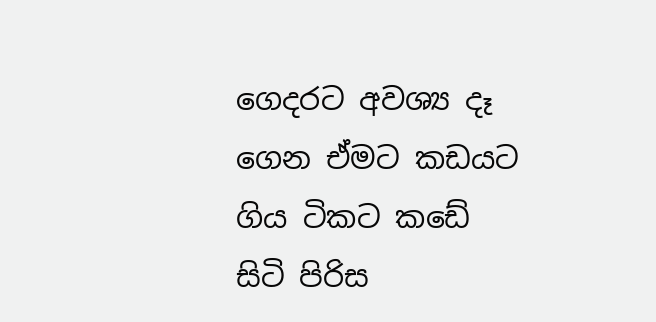ගෙදරට අවශ්‍ය දෑ ගෙන ඒමට කඩයට ගිය ටිකට කඩේ සිටි පිරිස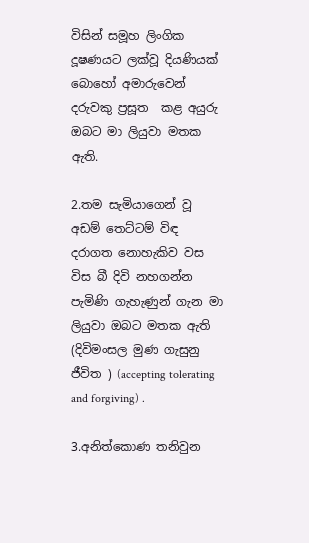විසින් සමූහ ලිංගික දූෂණයට ලක්වූ දියණියක් බොහෝ අමාරුවෙන් දරුවකු ප්‍රසූත  කළ අයුරු ඔබට මා ලියුවා මතක ඇති.

2.තම සැමියාගෙන් වූ අඩම් තෙට්ටම් විඳ දරාගත නොහැකිව වස විස බී දිවි නහගන්න පැමිණි ගැහැණුන් ගැන මා ලියුවා ඔබට මතක ඇති (දිවිමංසල මුණ ගැසුනු ජීවිත ) (accepting tolerating and forgiving) .

3.අනිත්කොණ තනිවුන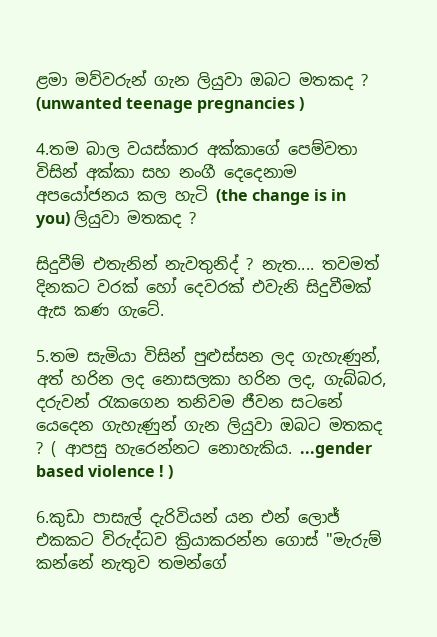ළමා මව්වරුන් ගැන ලියුවා ඔබට මතකද ? (unwanted teenage pregnancies )

4.තම බාල වයස්කාර අක්කාගේ පෙම්වතා විසින් අක්කා සහ නංගී දෙදෙනාම අපයෝජනය කල හැටි (the change is in you) ලියුවා මතකද ?

සිදුවීම් එතැනින් නැවතුනිද් ? නැත.... තවමත් දිනකට වරක් හෝ දෙවරක් එවැනි සිදුවීමක් ඇස කණ ගැටේ.

5.තම සැමියා විසින් පුළුස්සන ලද ගැහැණුන්, අත් හරින ලද නොසලකා හරින ලද, ගැබ්බර, දරුවන් රැකගෙන තනිවම ජීවන සටනේ යෙදෙන ගැහැණුන් ගැන ලියුවා ඔබට මතකද  ? ( ආපසු හැරෙන්නට නොහැකිය. ...gender based violence ! )

6.කුඩා පාසැල් දැරිවියන් යන එන් ලොජ් එකකට විරුද්ධව ක්‍රියාකරන්න ගොස් "මැරුම් කන්නේ නැතුව තමන්ගේ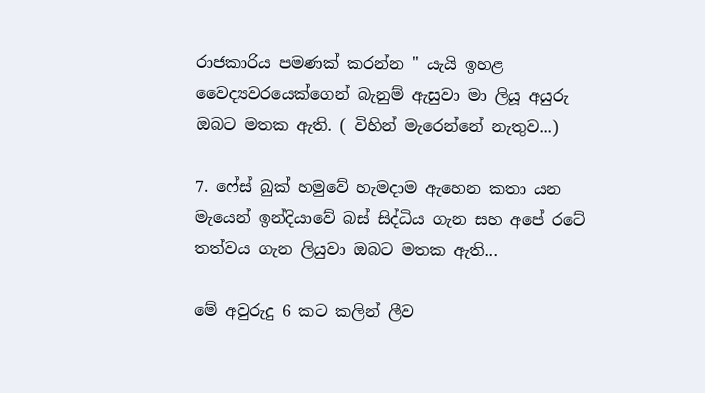රාජකාරිය පමණක් කරන්න " යැයි ඉහළ වෛද්‍යවරයෙක්ගෙන් බැනුම් ඇසුවා මා ලියූ අයුරු ඔබට මතක ඇති. ( විහින් මැරෙන්නේ නැතුව...)

7. ෆේස් බුක් හමුවේ හැමදාම ඇහෙන කතා යන මැයෙන් ඉන්දියාවේ බස් සිද්ධිය ගැන සහ අපේ රටේ තත්වය ගැන ලියුවා ඔබට මතක ඇති...

මේ අවුරුදු 6 කට කලින් ලීව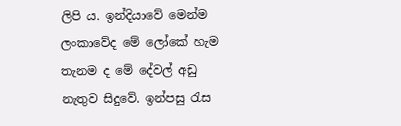ලිපි ය. ඉන්දියාවේ මෙන්ම ලංකාවේද මේ ලෝකේ හැම තැනම ද මේ දේවල් අඩු නැතුව සිදුවේ. ඉන්පසු රැස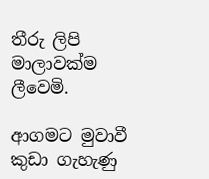තීරු ලිපි මාලාවක්ම ලීවෙමි.

ආගමට මුවාවී කුඩා ගැහැණු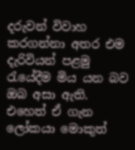දරුවන් විවාහ කරගන්නා අතර එම දැරිවියන් පළමු රැයේදීම මිය යන බව ඔබ අසා ඇති. එහෙත් ඒ ගැන ලෝකයා මොකුත්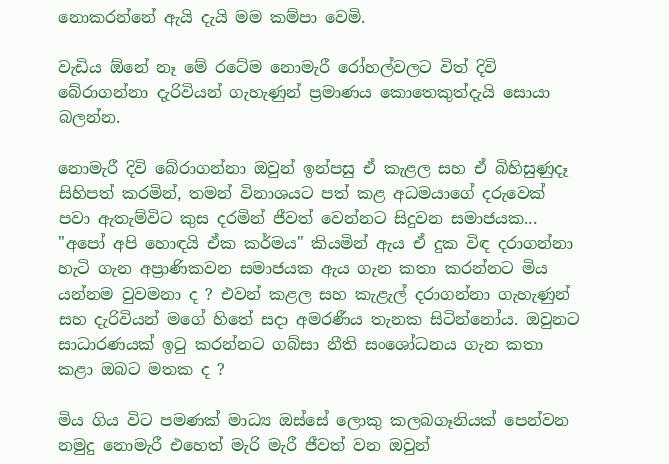නොකරන්නේ ඇයි දැයි මම කම්පා වෙමි.

වැඩිය ඕනේ නෑ මේ රටේම නොමැරී රෝහල්වලට විත් දිවි බේරාගන්නා දැරිවියන් ගැහැණුන් ප්‍රමාණය කොතෙකුත්දැයි සොයා බලන්න.

නොමැරී දිවි බේරාගන්නා ඔවුන් ඉන්පසු ඒ කැළල සහ ඒ බිහිසුණුදෑ සිහිපත් කරමින්, තමන් විනාශයට පත් කළ අධමයාගේ දරුවෙක් පවා ඇතැම්විට කුස දරමින් ජීවත් වෙන්නට සිදුවන සමාජයක... "අපෝ අපි හොඳයි ඒක කර්මය" කියමින් ඇය ඒ දුක විඳ දරාගන්නා හැටි ගැන අප්‍රාණිකවන සමාජයක ඇය ගැන කතා කරන්නට මිය යන්නම වුවමනා ද ? එවන් කළල සහ කැළැල් දරාගන්නා ගැහැණුන් සහ දැරිවියන් මගේ හිතේ සදා අමරණීය තැනක සිටින්නෝය. ඔවුනට සාධාරණයක් ඉටු කරන්නට ගබ්සා නීති සංශෝධනය ගැන කතා කළා ඔබට මතක ද ?

මිය ගිය විට පමණක් මාධ්‍ය ඔස්සේ ලොකු කලබගෑනියක් පෙන්වන නමුදු නොමැරී එහෙත් මැරි මැරී ජීවත් වන ඔවුන්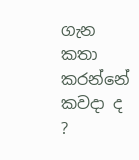ගැන කතා කරන්නේ කවදා ද ?